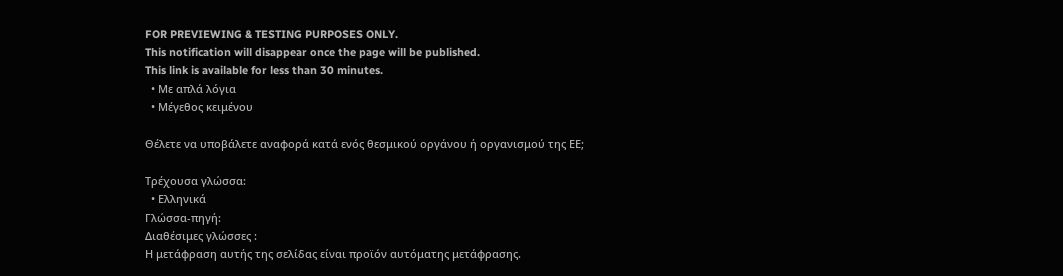FOR PREVIEWING & TESTING PURPOSES ONLY.
This notification will disappear once the page will be published.
This link is available for less than 30 minutes.
  • Με απλά λόγια
  • Μέγεθος κειμένου

Θέλετε να υποβάλετε αναφορά κατά ενός θεσμικού οργάνου ή οργανισμού της ΕΕ;

Τρέχουσα γλώσσα:
  • Ελληνικά
Γλώσσα-πηγή:
Διαθέσιμες γλώσσες :
Η μετάφραση αυτής της σελίδας είναι προϊόν αυτόματης μετάφρασης.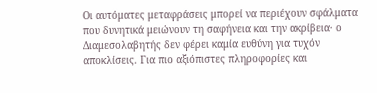Οι αυτόματες μεταφράσεις μπορεί να περιέχουν σφάλματα που δυνητικά μειώνουν τη σαφήνεια και την ακρίβεια· ο Διαμεσολαβητής δεν φέρει καμία ευθύνη για τυχόν αποκλίσεις. Για πιο αξιόπιστες πληροφορίες και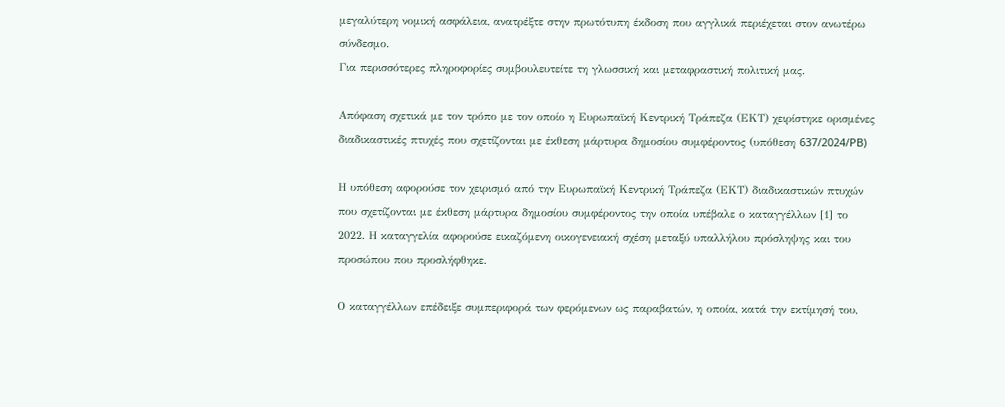μεγαλύτερη νομική ασφάλεια, ανατρέξτε στην πρωτότυπη έκδοση που αγγλικά περιέχεται στον ανωτέρω σύνδεσμο.
Για περισσότερες πληροφορίες συμβουλευτείτε τη γλωσσική και μεταφραστική πολιτική μας.

Απόφαση σχετικά με τον τρόπο με τον οποίο η Ευρωπαϊκή Κεντρική Τράπεζα (ΕΚΤ) χειρίστηκε ορισμένες διαδικαστικές πτυχές που σχετίζονται με έκθεση μάρτυρα δημοσίου συμφέροντος (υπόθεση 637/2024/PB)

Η υπόθεση αφορούσε τον χειρισμό από την Ευρωπαϊκή Κεντρική Τράπεζα (ΕΚΤ) διαδικαστικών πτυχών που σχετίζονται με έκθεση μάρτυρα δημοσίου συμφέροντος την οποία υπέβαλε ο καταγγέλλων [1] το 2022. Η καταγγελία αφορούσε εικαζόμενη οικογενειακή σχέση μεταξύ υπαλλήλου πρόσληψης και του προσώπου που προσλήφθηκε.

Ο καταγγέλλων επέδειξε συμπεριφορά των φερόμενων ως παραβατών, η οποία, κατά την εκτίμησή του,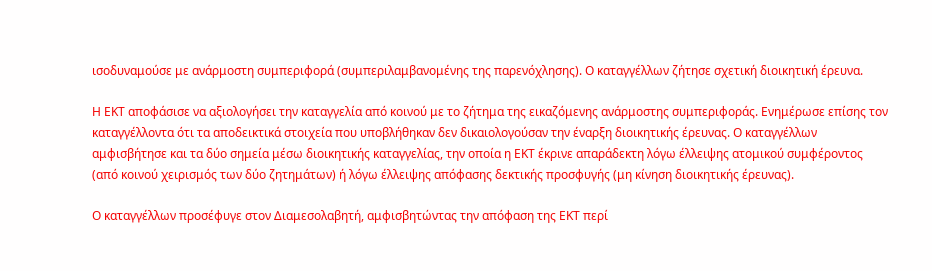ισοδυναμούσε με ανάρμοστη συμπεριφορά (συμπεριλαμβανομένης της παρενόχλησης). Ο καταγγέλλων ζήτησε σχετική διοικητική έρευνα.

Η ΕΚΤ αποφάσισε να αξιολογήσει την καταγγελία από κοινού με το ζήτημα της εικαζόμενης ανάρμοστης συμπεριφοράς. Ενημέρωσε επίσης τον καταγγέλλοντα ότι τα αποδεικτικά στοιχεία που υποβλήθηκαν δεν δικαιολογούσαν την έναρξη διοικητικής έρευνας. Ο καταγγέλλων αμφισβήτησε και τα δύο σημεία μέσω διοικητικής καταγγελίας, την οποία η ΕΚΤ έκρινε απαράδεκτη λόγω έλλειψης ατομικού συμφέροντος (από κοινού χειρισμός των δύο ζητημάτων) ή λόγω έλλειψης απόφασης δεκτικής προσφυγής (μη κίνηση διοικητικής έρευνας).

Ο καταγγέλλων προσέφυγε στον Διαμεσολαβητή, αμφισβητώντας την απόφαση της ΕΚΤ περί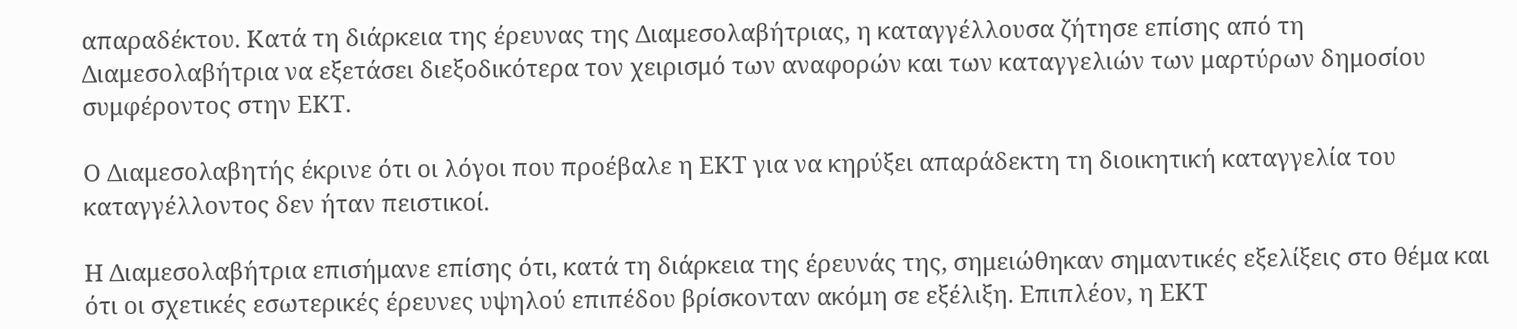απαραδέκτου. Κατά τη διάρκεια της έρευνας της Διαμεσολαβήτριας, η καταγγέλλουσα ζήτησε επίσης από τη Διαμεσολαβήτρια να εξετάσει διεξοδικότερα τον χειρισμό των αναφορών και των καταγγελιών των μαρτύρων δημοσίου συμφέροντος στην ΕΚΤ.

Ο Διαμεσολαβητής έκρινε ότι οι λόγοι που προέβαλε η ΕΚΤ για να κηρύξει απαράδεκτη τη διοικητική καταγγελία του καταγγέλλοντος δεν ήταν πειστικοί.

Η Διαμεσολαβήτρια επισήμανε επίσης ότι, κατά τη διάρκεια της έρευνάς της, σημειώθηκαν σημαντικές εξελίξεις στο θέμα και ότι οι σχετικές εσωτερικές έρευνες υψηλού επιπέδου βρίσκονταν ακόμη σε εξέλιξη. Επιπλέον, η ΕΚΤ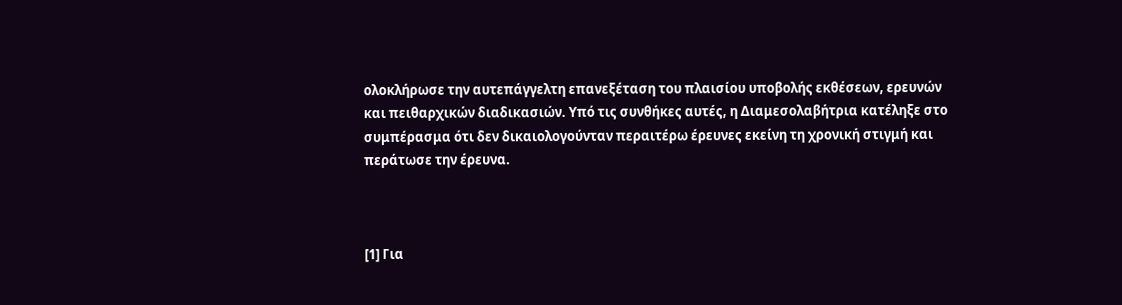ολοκλήρωσε την αυτεπάγγελτη επανεξέταση του πλαισίου υποβολής εκθέσεων, ερευνών και πειθαρχικών διαδικασιών. Υπό τις συνθήκες αυτές, η Διαμεσολαβήτρια κατέληξε στο συμπέρασμα ότι δεν δικαιολογούνταν περαιτέρω έρευνες εκείνη τη χρονική στιγμή και περάτωσε την έρευνα.



[1] Για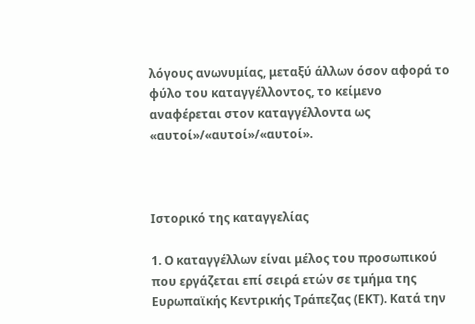λόγους ανωνυμίας, μεταξύ άλλων όσον αφορά το φύλο του καταγγέλλοντος, το κείμενο αναφέρεται στον καταγγέλλοντα ως «αυτοί»/«αυτοί»/«αυτοί».



Ιστορικό της καταγγελίας

1. Ο καταγγέλλων είναι μέλος του προσωπικού που εργάζεται επί σειρά ετών σε τμήμα της Ευρωπαϊκής Κεντρικής Τράπεζας (ΕΚΤ). Κατά την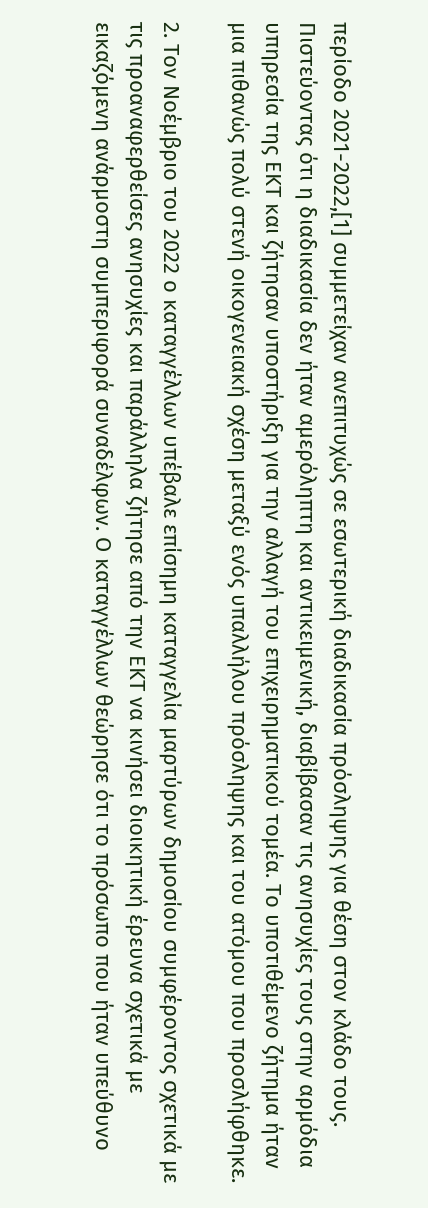περίοδο 2021-2022,[1] συμμετείχαν ανεπιτυχώς σε εσωτερική διαδικασία πρόσληψης για θέση στον κλάδο τους. Πιστεύοντας ότι η διαδικασία δεν ήταν αμερόληπτη και αντικειμενική, διαβίβασαν τις ανησυχίες τους στην αρμόδια υπηρεσία της ΕΚΤ και ζήτησαν υποστήριξη για την αλλαγή του επιχειρηματικού τομέα. Το υποτιθέμενο ζήτημα ήταν μια πιθανώς πολύ στενή οικογενειακή σχέση μεταξύ ενός υπαλλήλου πρόσληψης και του ατόμου που προσλήφθηκε.

2. Τον Νοέμβριο του 2022 ο καταγγέλλων υπέβαλε επίσημη καταγγελία μαρτύρων δημοσίου συμφέροντος σχετικά με τις προαναφερθείσες ανησυχίες και παράλληλα ζήτησε από την ΕΚΤ να κινήσει διοικητική έρευνα σχετικά με εικαζόμενη ανάρμοστη συμπεριφορά συναδέλφων. Ο καταγγέλλων θεώρησε ότι το πρόσωπο που ήταν υπεύθυνο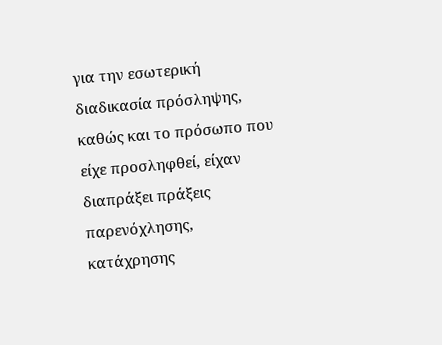για την εσωτερική διαδικασία πρόσληψης, καθώς και το πρόσωπο που είχε προσληφθεί, είχαν διαπράξει πράξεις παρενόχλησης, κατάχρησης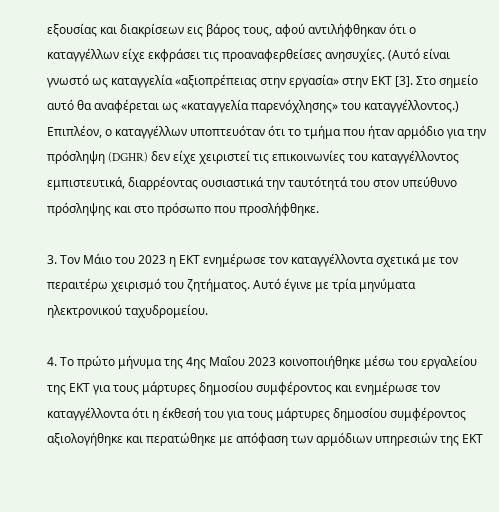εξουσίας και διακρίσεων εις βάρος τους, αφού αντιλήφθηκαν ότι ο καταγγέλλων είχε εκφράσει τις προαναφερθείσες ανησυχίες. (Αυτό είναι γνωστό ως καταγγελία «αξιοπρέπειας στην εργασία» στην ΕΚΤ [3]. Στο σημείο αυτό θα αναφέρεται ως «καταγγελία παρενόχλησης» του καταγγέλλοντος.) Επιπλέον, ο καταγγέλλων υποπτευόταν ότι το τμήμα που ήταν αρμόδιο για την πρόσληψη (DGHR) δεν είχε χειριστεί τις επικοινωνίες του καταγγέλλοντος εμπιστευτικά, διαρρέοντας ουσιαστικά την ταυτότητά του στον υπεύθυνο πρόσληψης και στο πρόσωπο που προσλήφθηκε.

3. Τον Μάιο του 2023 η ΕΚΤ ενημέρωσε τον καταγγέλλοντα σχετικά με τον περαιτέρω χειρισμό του ζητήματος. Αυτό έγινε με τρία μηνύματα ηλεκτρονικού ταχυδρομείου.

4. Το πρώτο μήνυμα της 4ης Μαΐου 2023 κοινοποιήθηκε μέσω του εργαλείου της ΕΚΤ για τους μάρτυρες δημοσίου συμφέροντος και ενημέρωσε τον καταγγέλλοντα ότι η έκθεσή του για τους μάρτυρες δημοσίου συμφέροντος αξιολογήθηκε και περατώθηκε με απόφαση των αρμόδιων υπηρεσιών της ΕΚΤ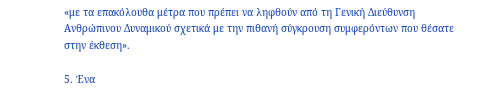«με τα επακόλουθα μέτρα που πρέπει να ληφθούν από τη Γενική Διεύθυνση Ανθρώπινου Δυναμικού σχετικά με την πιθανή σύγκρουση συμφερόντων που θέσατε στην έκθεση».

5. Ένα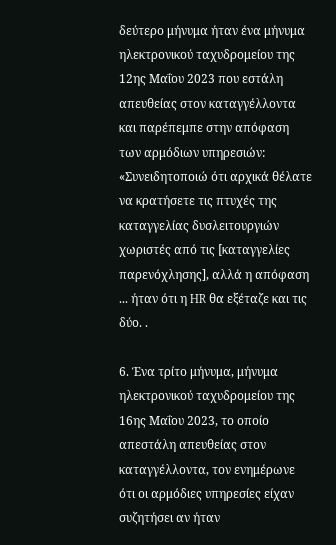δεύτερο μήνυμα ήταν ένα μήνυμα ηλεκτρονικού ταχυδρομείου της 12ης Μαΐου 2023 που εστάλη απευθείας στον καταγγέλλοντα και παρέπεμπε στην απόφαση των αρμόδιων υπηρεσιών: «Συνειδητοποιώ ότι αρχικά θέλατε να κρατήσετε τις πτυχές της καταγγελίας δυσλειτουργιών χωριστές από τις [καταγγελίες παρενόχλησης], αλλά η απόφαση ... ήταν ότι η HR θα εξέταζε και τις δύο. .

6. Ένα τρίτο μήνυμα, μήνυμα ηλεκτρονικού ταχυδρομείου της 16ης Μαΐου 2023, το οποίο απεστάλη απευθείας στον καταγγέλλοντα, τον ενημέρωνε ότι οι αρμόδιες υπηρεσίες είχαν συζητήσει αν ήταν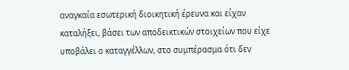αναγκαία εσωτερική διοικητική έρευνα και είχαν καταλήξει, βάσει των αποδεικτικών στοιχείων που είχε υποβάλει ο καταγγέλλων, στο συμπέρασμα ότι δεν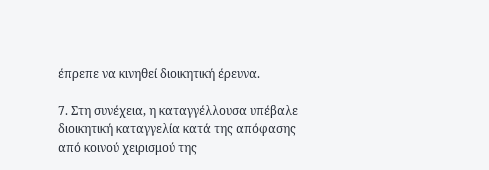έπρεπε να κινηθεί διοικητική έρευνα.

7. Στη συνέχεια, η καταγγέλλουσα υπέβαλε διοικητική καταγγελία κατά της απόφασης από κοινού χειρισμού της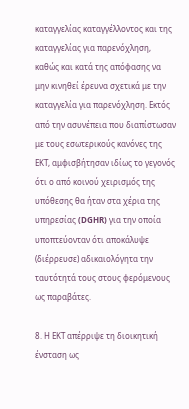καταγγελίας καταγγέλλοντος και της καταγγελίας για παρενόχληση, καθώς και κατά της απόφασης να μην κινηθεί έρευνα σχετικά με την καταγγελία για παρενόχληση. Εκτός από την ασυνέπεια που διαπίστωσαν με τους εσωτερικούς κανόνες της ΕΚΤ, αμφισβήτησαν ιδίως το γεγονός ότι ο από κοινού χειρισμός της υπόθεσης θα ήταν στα χέρια της υπηρεσίας (DGHR) για την οποία υποπτεύονταν ότι αποκάλυψε (διέρρευσε) αδικαιολόγητα την ταυτότητά τους στους φερόμενους ως παραβάτες.

8. Η ΕΚΤ απέρριψε τη διοικητική ένσταση ως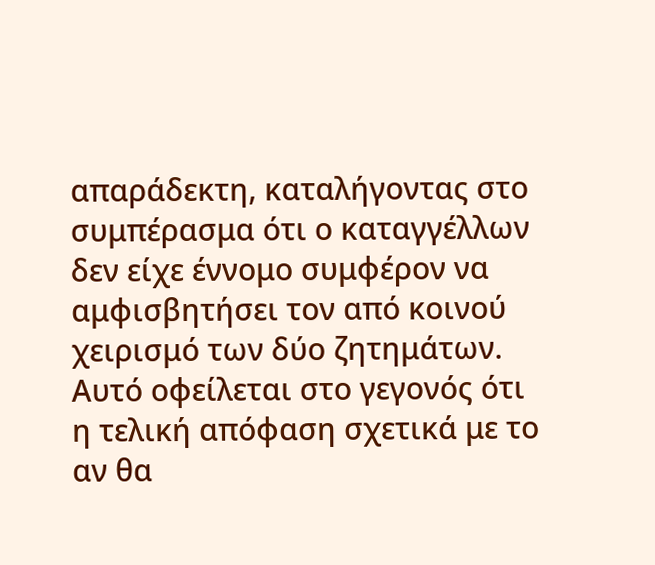απαράδεκτη, καταλήγοντας στο συμπέρασμα ότι ο καταγγέλλων δεν είχε έννομο συμφέρον να αμφισβητήσει τον από κοινού χειρισμό των δύο ζητημάτων. Αυτό οφείλεται στο γεγονός ότι η τελική απόφαση σχετικά με το αν θα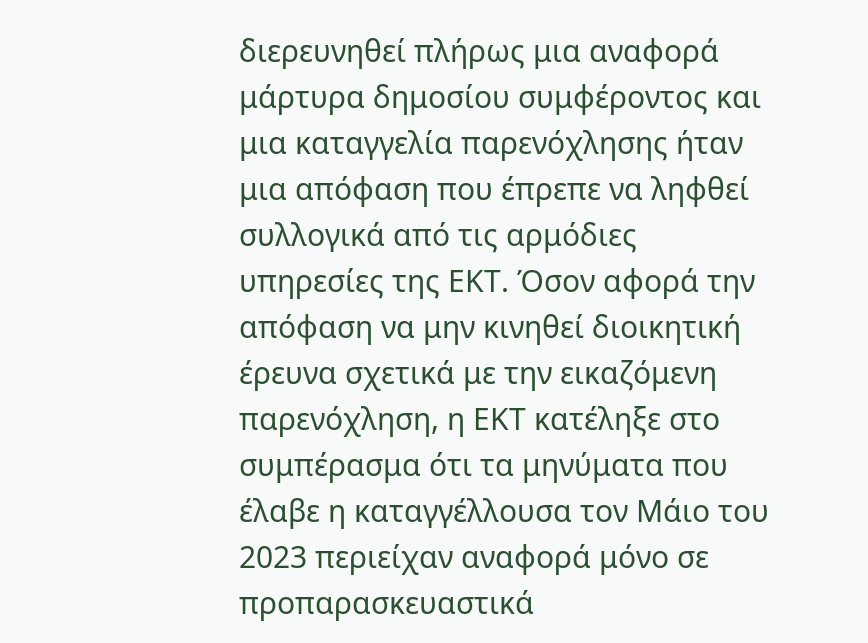διερευνηθεί πλήρως μια αναφορά μάρτυρα δημοσίου συμφέροντος και μια καταγγελία παρενόχλησης ήταν μια απόφαση που έπρεπε να ληφθεί συλλογικά από τις αρμόδιες υπηρεσίες της ΕΚΤ. Όσον αφορά την απόφαση να μην κινηθεί διοικητική έρευνα σχετικά με την εικαζόμενη παρενόχληση, η ΕΚΤ κατέληξε στο συμπέρασμα ότι τα μηνύματα που έλαβε η καταγγέλλουσα τον Μάιο του 2023 περιείχαν αναφορά μόνο σε προπαρασκευαστικά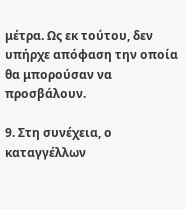μέτρα. Ως εκ τούτου, δεν υπήρχε απόφαση την οποία θα μπορούσαν να προσβάλουν.

9. Στη συνέχεια, ο καταγγέλλων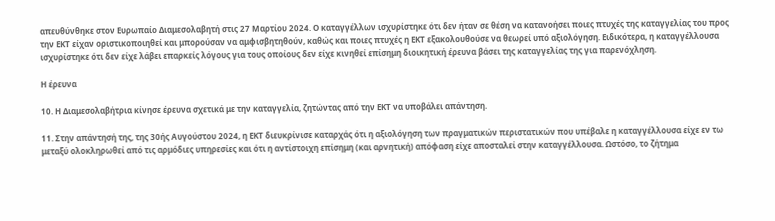απευθύνθηκε στον Ευρωπαίο Διαμεσολαβητή στις 27 Μαρτίου 2024. Ο καταγγέλλων ισχυρίστηκε ότι δεν ήταν σε θέση να κατανοήσει ποιες πτυχές της καταγγελίας του προς την ΕΚΤ είχαν οριστικοποιηθεί και μπορούσαν να αμφισβητηθούν, καθώς και ποιες πτυχές η ΕΚΤ εξακολουθούσε να θεωρεί υπό αξιολόγηση. Ειδικότερα, η καταγγέλλουσα ισχυρίστηκε ότι δεν είχε λάβει επαρκείς λόγους για τους οποίους δεν είχε κινηθεί επίσημη διοικητική έρευνα βάσει της καταγγελίας της για παρενόχληση.

Η έρευνα

10. Η Διαμεσολαβήτρια κίνησε έρευνα σχετικά με την καταγγελία, ζητώντας από την ΕΚΤ να υποβάλει απάντηση.

11. Στην απάντησή της, της 30ής Αυγούστου 2024, η ΕΚΤ διευκρίνισε καταρχάς ότι η αξιολόγηση των πραγματικών περιστατικών που υπέβαλε η καταγγέλλουσα είχε εν τω μεταξύ ολοκληρωθεί από τις αρμόδιες υπηρεσίες και ότι η αντίστοιχη επίσημη (και αρνητική) απόφαση είχε αποσταλεί στην καταγγέλλουσα. Ωστόσο, το ζήτημα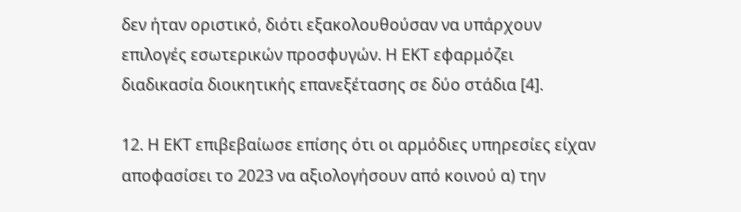δεν ήταν οριστικό, διότι εξακολουθούσαν να υπάρχουν επιλογές εσωτερικών προσφυγών. Η ΕΚΤ εφαρμόζει διαδικασία διοικητικής επανεξέτασης σε δύο στάδια [4].

12. Η ΕΚΤ επιβεβαίωσε επίσης ότι οι αρμόδιες υπηρεσίες είχαν αποφασίσει το 2023 να αξιολογήσουν από κοινού α) την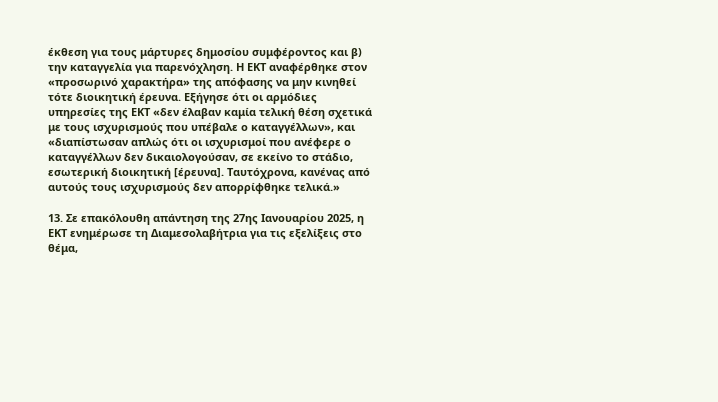έκθεση για τους μάρτυρες δημοσίου συμφέροντος και β) την καταγγελία για παρενόχληση. Η ΕΚΤ αναφέρθηκε στον «προσωρινό χαρακτήρα» της απόφασης να μην κινηθεί τότε διοικητική έρευνα. Εξήγησε ότι οι αρμόδιες υπηρεσίες της ΕΚΤ «δεν έλαβαν καμία τελική θέση σχετικά με τους ισχυρισμούς που υπέβαλε ο καταγγέλλων», και «διαπίστωσαν απλώς ότι οι ισχυρισμοί που ανέφερε ο καταγγέλλων δεν δικαιολογούσαν, σε εκείνο το στάδιο, εσωτερική διοικητική [έρευνα]. Ταυτόχρονα, κανένας από αυτούς τους ισχυρισμούς δεν απορρίφθηκε τελικά.»

13. Σε επακόλουθη απάντηση της 27ης Ιανουαρίου 2025, η ΕΚΤ ενημέρωσε τη Διαμεσολαβήτρια για τις εξελίξεις στο θέμα,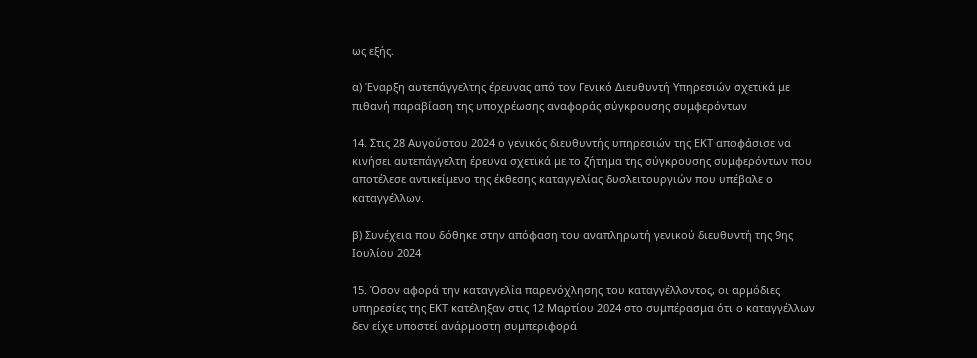ως εξής.

α) Έναρξη αυτεπάγγελτης έρευνας από τον Γενικό Διευθυντή Υπηρεσιών σχετικά με πιθανή παραβίαση της υποχρέωσης αναφοράς σύγκρουσης συμφερόντων

14. Στις 28 Αυγούστου 2024 ο γενικός διευθυντής υπηρεσιών της ΕΚΤ αποφάσισε να κινήσει αυτεπάγγελτη έρευνα σχετικά με το ζήτημα της σύγκρουσης συμφερόντων που αποτέλεσε αντικείμενο της έκθεσης καταγγελίας δυσλειτουργιών που υπέβαλε ο καταγγέλλων.

β) Συνέχεια που δόθηκε στην απόφαση του αναπληρωτή γενικού διευθυντή της 9ης Ιουλίου 2024

15. Όσον αφορά την καταγγελία παρενόχλησης του καταγγέλλοντος, οι αρμόδιες υπηρεσίες της ΕΚΤ κατέληξαν στις 12 Μαρτίου 2024 στο συμπέρασμα ότι ο καταγγέλλων δεν είχε υποστεί ανάρμοστη συμπεριφορά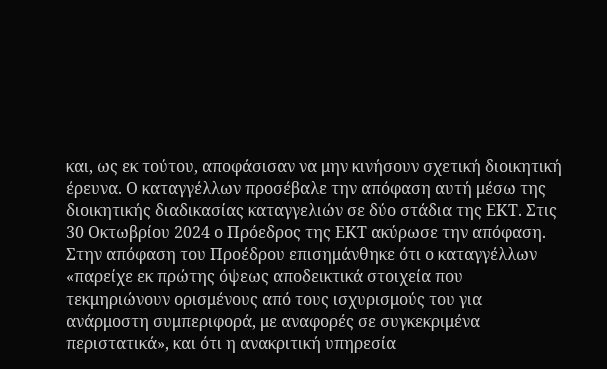και, ως εκ τούτου, αποφάσισαν να μην κινήσουν σχετική διοικητική έρευνα. Ο καταγγέλλων προσέβαλε την απόφαση αυτή μέσω της διοικητικής διαδικασίας καταγγελιών σε δύο στάδια της ΕΚΤ. Στις 30 Οκτωβρίου 2024 ο Πρόεδρος της ΕΚΤ ακύρωσε την απόφαση. Στην απόφαση του Προέδρου επισημάνθηκε ότι ο καταγγέλλων «παρείχε εκ πρώτης όψεως αποδεικτικά στοιχεία που τεκμηριώνουν ορισμένους από τους ισχυρισμούς του για ανάρμοστη συμπεριφορά, με αναφορές σε συγκεκριμένα περιστατικά», και ότι η ανακριτική υπηρεσία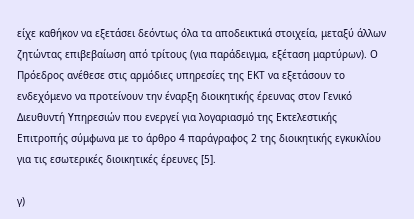είχε καθήκον να εξετάσει δεόντως όλα τα αποδεικτικά στοιχεία, μεταξύ άλλων ζητώντας επιβεβαίωση από τρίτους (για παράδειγμα, εξέταση μαρτύρων). Ο Πρόεδρος ανέθεσε στις αρμόδιες υπηρεσίες της ΕΚΤ να εξετάσουν το ενδεχόμενο να προτείνουν την έναρξη διοικητικής έρευνας στον Γενικό Διευθυντή Υπηρεσιών που ενεργεί για λογαριασμό της Εκτελεστικής Επιτροπής σύμφωνα με το άρθρο 4 παράγραφος 2 της διοικητικής εγκυκλίου για τις εσωτερικές διοικητικές έρευνες [5].

γ)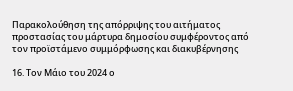Παρακολούθηση της απόρριψης του αιτήματος προστασίας του μάρτυρα δημοσίου συμφέροντος από τον προϊστάμενο συμμόρφωσης και διακυβέρνησης

16. Τον Μάιο του 2024 ο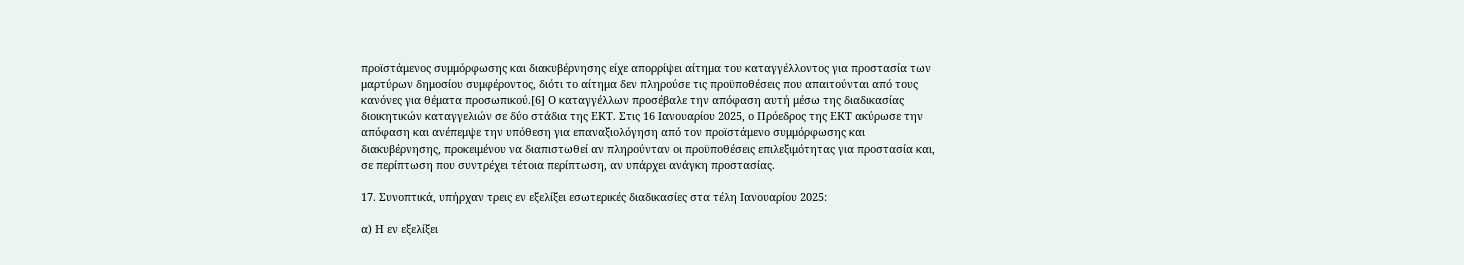προϊστάμενος συμμόρφωσης και διακυβέρνησης είχε απορρίψει αίτημα του καταγγέλλοντος για προστασία των μαρτύρων δημοσίου συμφέροντος, διότι το αίτημα δεν πληρούσε τις προϋποθέσεις που απαιτούνται από τους κανόνες για θέματα προσωπικού.[6] Ο καταγγέλλων προσέβαλε την απόφαση αυτή μέσω της διαδικασίας διοικητικών καταγγελιών σε δύο στάδια της ΕΚΤ. Στις 16 Ιανουαρίου 2025, ο Πρόεδρος της ΕΚΤ ακύρωσε την απόφαση και ανέπεμψε την υπόθεση για επαναξιολόγηση από τον προϊστάμενο συμμόρφωσης και διακυβέρνησης, προκειμένου να διαπιστωθεί αν πληρούνταν οι προϋποθέσεις επιλεξιμότητας για προστασία και, σε περίπτωση που συντρέχει τέτοια περίπτωση, αν υπάρχει ανάγκη προστασίας.

17. Συνοπτικά, υπήρχαν τρεις εν εξελίξει εσωτερικές διαδικασίες στα τέλη Ιανουαρίου 2025:

α) Η εν εξελίξει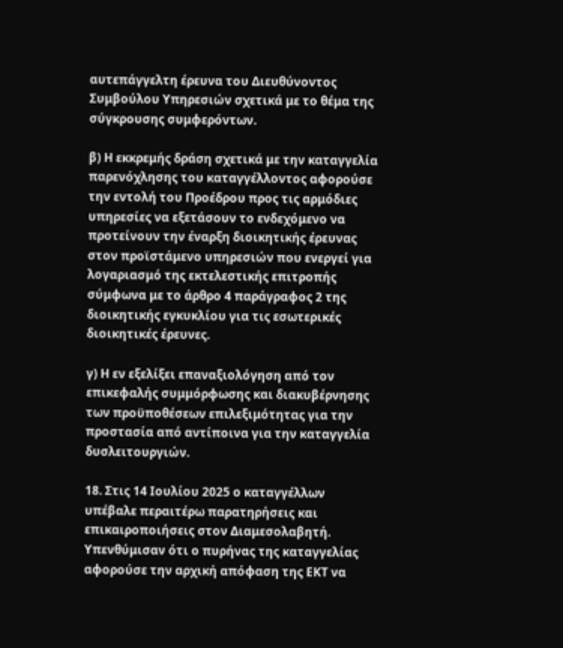αυτεπάγγελτη έρευνα του Διευθύνοντος Συμβούλου Υπηρεσιών σχετικά με το θέμα της σύγκρουσης συμφερόντων.

β) Η εκκρεμής δράση σχετικά με την καταγγελία παρενόχλησης του καταγγέλλοντος αφορούσε την εντολή του Προέδρου προς τις αρμόδιες υπηρεσίες να εξετάσουν το ενδεχόμενο να προτείνουν την έναρξη διοικητικής έρευνας στον προϊστάμενο υπηρεσιών που ενεργεί για λογαριασμό της εκτελεστικής επιτροπής σύμφωνα με το άρθρο 4 παράγραφος 2 της διοικητικής εγκυκλίου για τις εσωτερικές διοικητικές έρευνες.

γ) Η εν εξελίξει επαναξιολόγηση από τον επικεφαλής συμμόρφωσης και διακυβέρνησης των προϋποθέσεων επιλεξιμότητας για την προστασία από αντίποινα για την καταγγελία δυσλειτουργιών.

18. Στις 14 Ιουλίου 2025 ο καταγγέλλων υπέβαλε περαιτέρω παρατηρήσεις και επικαιροποιήσεις στον Διαμεσολαβητή. Υπενθύμισαν ότι ο πυρήνας της καταγγελίας αφορούσε την αρχική απόφαση της ΕΚΤ να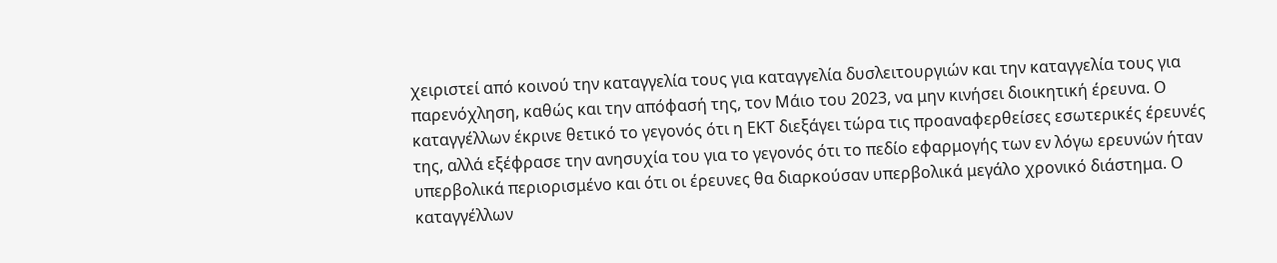χειριστεί από κοινού την καταγγελία τους για καταγγελία δυσλειτουργιών και την καταγγελία τους για παρενόχληση, καθώς και την απόφασή της, τον Μάιο του 2023, να μην κινήσει διοικητική έρευνα. Ο καταγγέλλων έκρινε θετικό το γεγονός ότι η ΕΚΤ διεξάγει τώρα τις προαναφερθείσες εσωτερικές έρευνές της, αλλά εξέφρασε την ανησυχία του για το γεγονός ότι το πεδίο εφαρμογής των εν λόγω ερευνών ήταν υπερβολικά περιορισμένο και ότι οι έρευνες θα διαρκούσαν υπερβολικά μεγάλο χρονικό διάστημα. Ο καταγγέλλων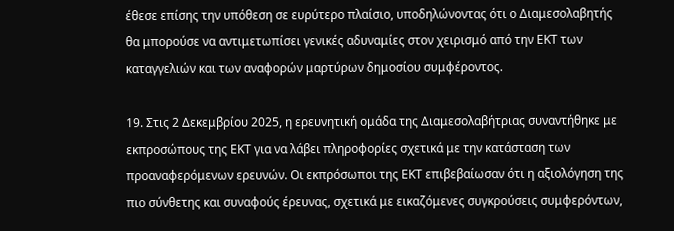έθεσε επίσης την υπόθεση σε ευρύτερο πλαίσιο, υποδηλώνοντας ότι ο Διαμεσολαβητής θα μπορούσε να αντιμετωπίσει γενικές αδυναμίες στον χειρισμό από την ΕΚΤ των καταγγελιών και των αναφορών μαρτύρων δημοσίου συμφέροντος.

19. Στις 2 Δεκεμβρίου 2025, η ερευνητική ομάδα της Διαμεσολαβήτριας συναντήθηκε με εκπροσώπους της ΕΚΤ για να λάβει πληροφορίες σχετικά με την κατάσταση των προαναφερόμενων ερευνών. Οι εκπρόσωποι της ΕΚΤ επιβεβαίωσαν ότι η αξιολόγηση της πιο σύνθετης και συναφούς έρευνας, σχετικά με εικαζόμενες συγκρούσεις συμφερόντων,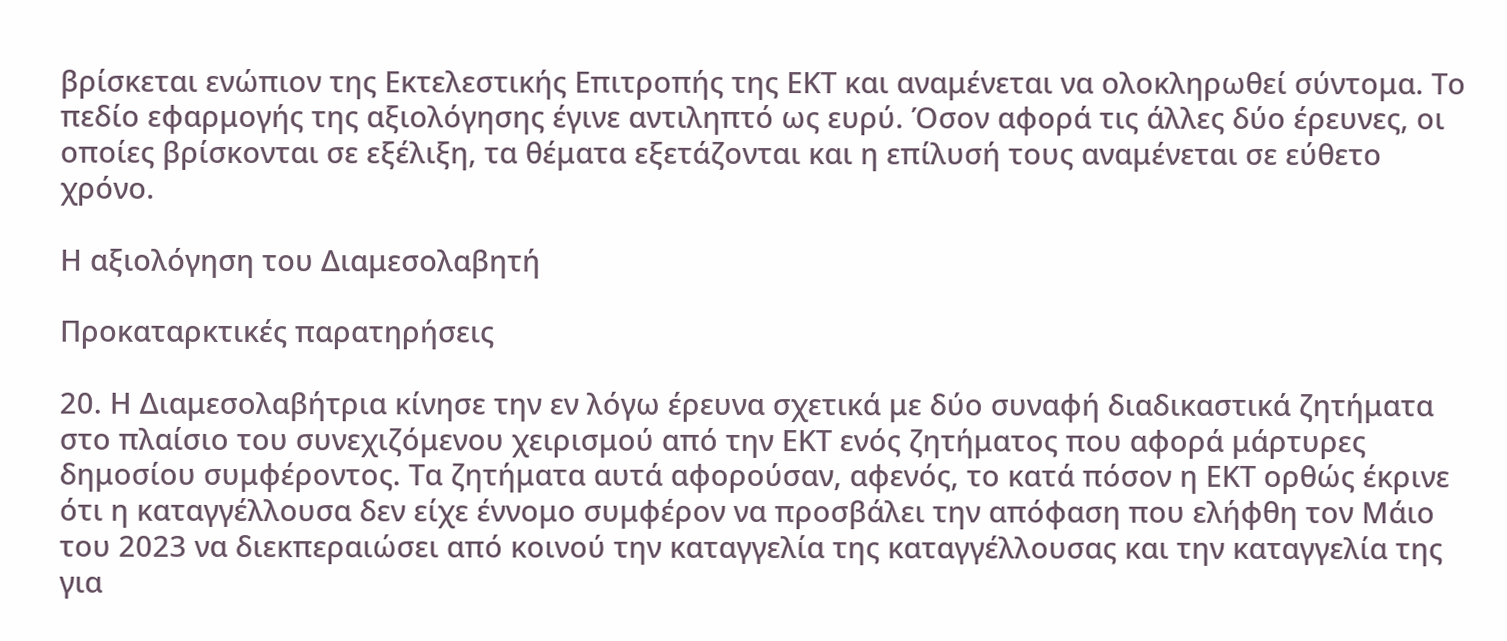βρίσκεται ενώπιον της Εκτελεστικής Επιτροπής της ΕΚΤ και αναμένεται να ολοκληρωθεί σύντομα. Το πεδίο εφαρμογής της αξιολόγησης έγινε αντιληπτό ως ευρύ. Όσον αφορά τις άλλες δύο έρευνες, οι οποίες βρίσκονται σε εξέλιξη, τα θέματα εξετάζονται και η επίλυσή τους αναμένεται σε εύθετο χρόνο.

Η αξιολόγηση του Διαμεσολαβητή

Προκαταρκτικές παρατηρήσεις

20. Η Διαμεσολαβήτρια κίνησε την εν λόγω έρευνα σχετικά με δύο συναφή διαδικαστικά ζητήματα στο πλαίσιο του συνεχιζόμενου χειρισμού από την ΕΚΤ ενός ζητήματος που αφορά μάρτυρες δημοσίου συμφέροντος. Τα ζητήματα αυτά αφορούσαν, αφενός, το κατά πόσον η ΕΚΤ ορθώς έκρινε ότι η καταγγέλλουσα δεν είχε έννομο συμφέρον να προσβάλει την απόφαση που ελήφθη τον Μάιο του 2023 να διεκπεραιώσει από κοινού την καταγγελία της καταγγέλλουσας και την καταγγελία της για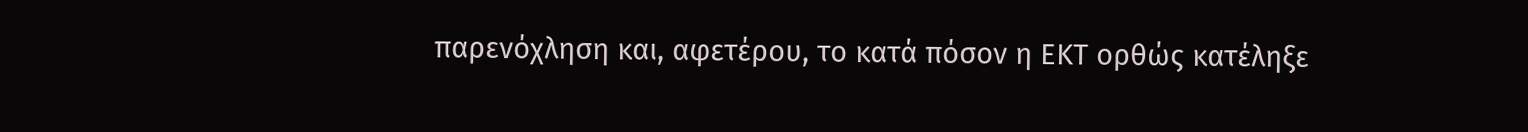παρενόχληση και, αφετέρου, το κατά πόσον η ΕΚΤ ορθώς κατέληξε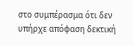στο συμπέρασμα ότι δεν υπήρχε απόφαση δεκτική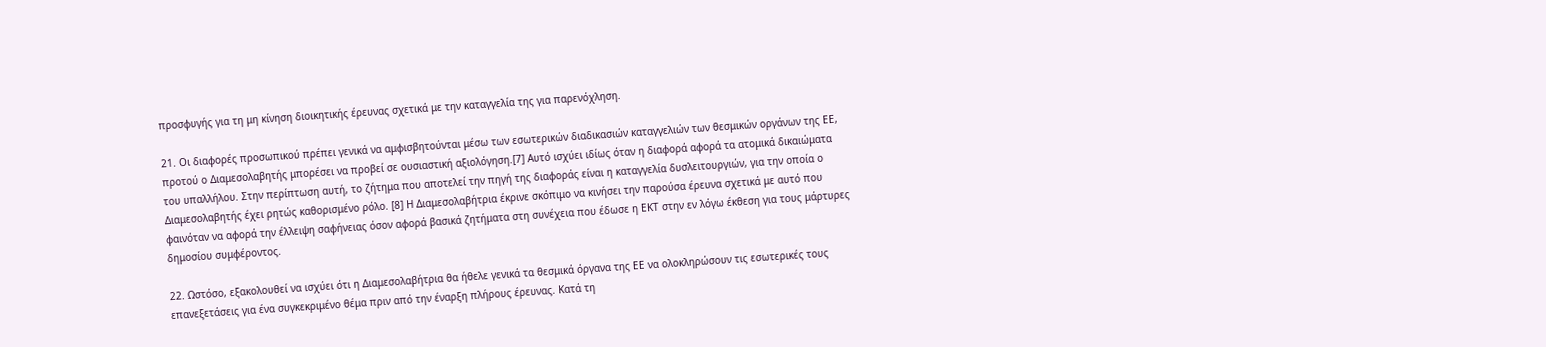προσφυγής για τη μη κίνηση διοικητικής έρευνας σχετικά με την καταγγελία της για παρενόχληση.

21. Οι διαφορές προσωπικού πρέπει γενικά να αμφισβητούνται μέσω των εσωτερικών διαδικασιών καταγγελιών των θεσμικών οργάνων της ΕΕ, προτού ο Διαμεσολαβητής μπορέσει να προβεί σε ουσιαστική αξιολόγηση.[7] Αυτό ισχύει ιδίως όταν η διαφορά αφορά τα ατομικά δικαιώματα του υπαλλήλου. Στην περίπτωση αυτή, το ζήτημα που αποτελεί την πηγή της διαφοράς είναι η καταγγελία δυσλειτουργιών, για την οποία ο Διαμεσολαβητής έχει ρητώς καθορισμένο ρόλο. [8] Η Διαμεσολαβήτρια έκρινε σκόπιμο να κινήσει την παρούσα έρευνα σχετικά με αυτό που φαινόταν να αφορά την έλλειψη σαφήνειας όσον αφορά βασικά ζητήματα στη συνέχεια που έδωσε η ΕΚΤ στην εν λόγω έκθεση για τους μάρτυρες δημοσίου συμφέροντος.

22. Ωστόσο, εξακολουθεί να ισχύει ότι η Διαμεσολαβήτρια θα ήθελε γενικά τα θεσμικά όργανα της ΕΕ να ολοκληρώσουν τις εσωτερικές τους επανεξετάσεις για ένα συγκεκριμένο θέμα πριν από την έναρξη πλήρους έρευνας. Κατά τη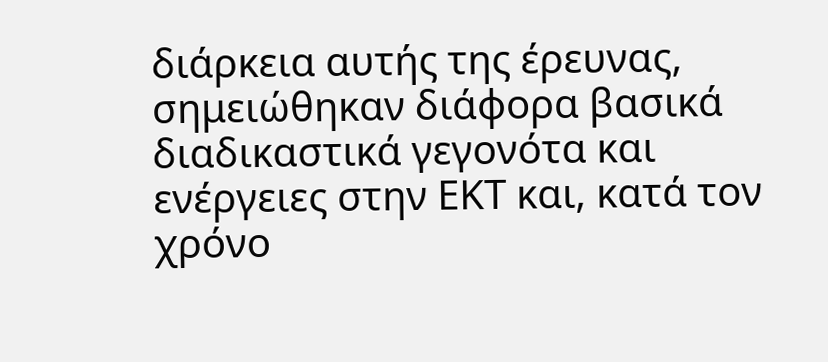διάρκεια αυτής της έρευνας, σημειώθηκαν διάφορα βασικά διαδικαστικά γεγονότα και ενέργειες στην ΕΚΤ και, κατά τον χρόνο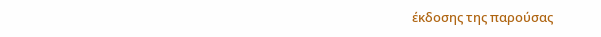έκδοσης της παρούσας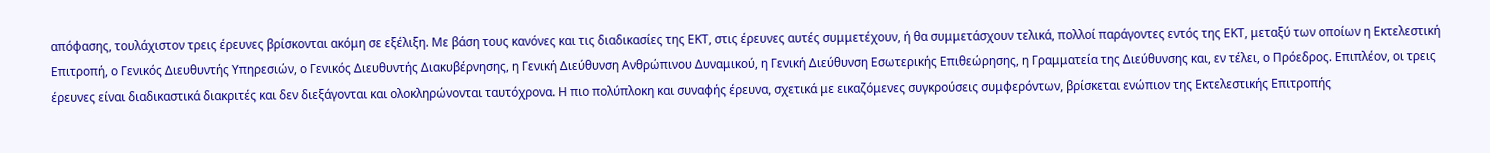απόφασης, τουλάχιστον τρεις έρευνες βρίσκονται ακόμη σε εξέλιξη. Με βάση τους κανόνες και τις διαδικασίες της ΕΚΤ, στις έρευνες αυτές συμμετέχουν, ή θα συμμετάσχουν τελικά, πολλοί παράγοντες εντός της ΕΚΤ, μεταξύ των οποίων η Εκτελεστική Επιτροπή, ο Γενικός Διευθυντής Υπηρεσιών, ο Γενικός Διευθυντής Διακυβέρνησης, η Γενική Διεύθυνση Ανθρώπινου Δυναμικού, η Γενική Διεύθυνση Εσωτερικής Επιθεώρησης, η Γραμματεία της Διεύθυνσης και, εν τέλει, ο Πρόεδρος. Επιπλέον, οι τρεις έρευνες είναι διαδικαστικά διακριτές και δεν διεξάγονται και ολοκληρώνονται ταυτόχρονα. Η πιο πολύπλοκη και συναφής έρευνα, σχετικά με εικαζόμενες συγκρούσεις συμφερόντων, βρίσκεται ενώπιον της Εκτελεστικής Επιτροπής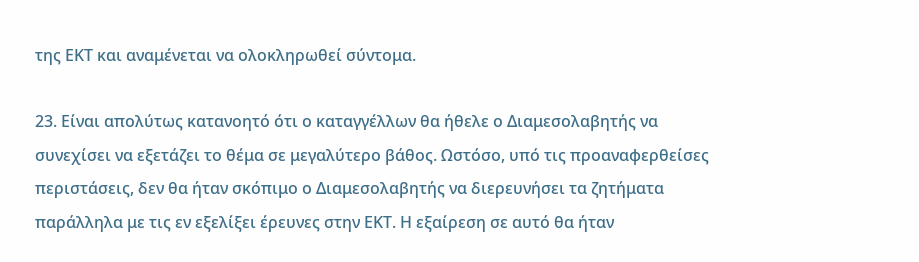της ΕΚΤ και αναμένεται να ολοκληρωθεί σύντομα.

23. Είναι απολύτως κατανοητό ότι ο καταγγέλλων θα ήθελε ο Διαμεσολαβητής να συνεχίσει να εξετάζει το θέμα σε μεγαλύτερο βάθος. Ωστόσο, υπό τις προαναφερθείσες περιστάσεις, δεν θα ήταν σκόπιμο ο Διαμεσολαβητής να διερευνήσει τα ζητήματα παράλληλα με τις εν εξελίξει έρευνες στην ΕΚΤ. Η εξαίρεση σε αυτό θα ήταν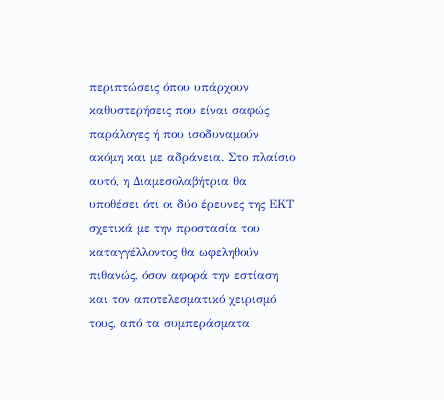περιπτώσεις όπου υπάρχουν καθυστερήσεις που είναι σαφώς παράλογες ή που ισοδυναμούν ακόμη και με αδράνεια. Στο πλαίσιο αυτό, η Διαμεσολαβήτρια θα υποθέσει ότι οι δύο έρευνες της ΕΚΤ σχετικά με την προστασία του καταγγέλλοντος θα ωφεληθούν πιθανώς, όσον αφορά την εστίαση και τον αποτελεσματικό χειρισμό τους, από τα συμπεράσματα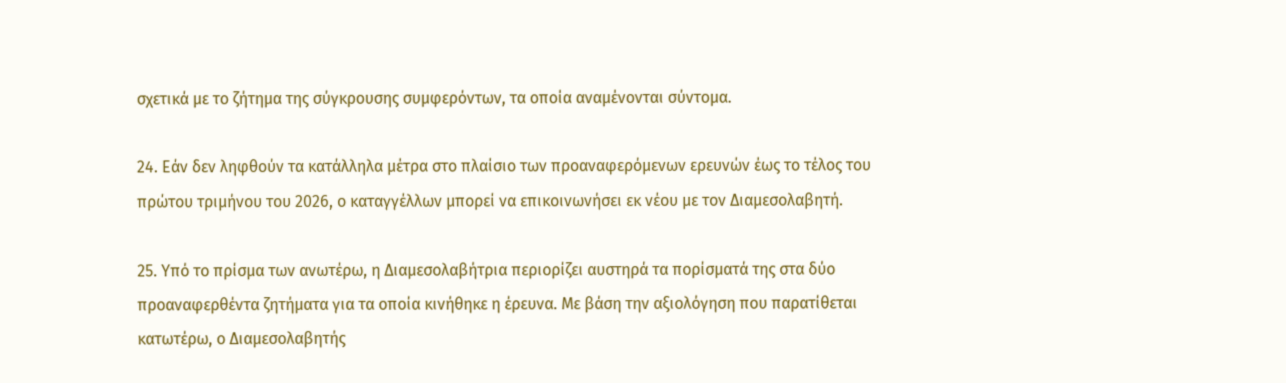σχετικά με το ζήτημα της σύγκρουσης συμφερόντων, τα οποία αναμένονται σύντομα.

24. Εάν δεν ληφθούν τα κατάλληλα μέτρα στο πλαίσιο των προαναφερόμενων ερευνών έως το τέλος του πρώτου τριμήνου του 2026, ο καταγγέλλων μπορεί να επικοινωνήσει εκ νέου με τον Διαμεσολαβητή.

25. Υπό το πρίσμα των ανωτέρω, η Διαμεσολαβήτρια περιορίζει αυστηρά τα πορίσματά της στα δύο προαναφερθέντα ζητήματα για τα οποία κινήθηκε η έρευνα. Με βάση την αξιολόγηση που παρατίθεται κατωτέρω, ο Διαμεσολαβητής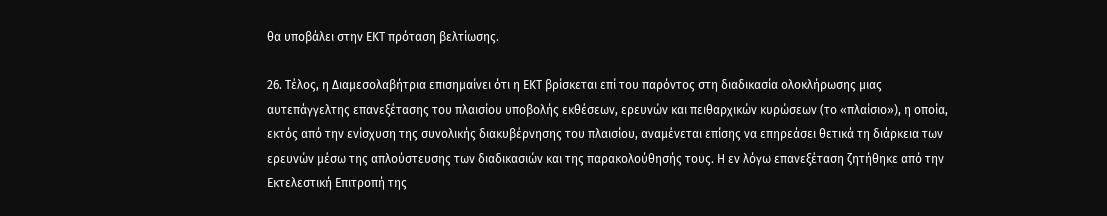θα υποβάλει στην ΕΚΤ πρόταση βελτίωσης.

26. Τέλος, η Διαμεσολαβήτρια επισημαίνει ότι η ΕΚΤ βρίσκεται επί του παρόντος στη διαδικασία ολοκλήρωσης μιας αυτεπάγγελτης επανεξέτασης του πλαισίου υποβολής εκθέσεων, ερευνών και πειθαρχικών κυρώσεων (το «πλαίσιο»), η οποία, εκτός από την ενίσχυση της συνολικής διακυβέρνησης του πλαισίου, αναμένεται επίσης να επηρεάσει θετικά τη διάρκεια των ερευνών μέσω της απλούστευσης των διαδικασιών και της παρακολούθησής τους. Η εν λόγω επανεξέταση ζητήθηκε από την Εκτελεστική Επιτροπή της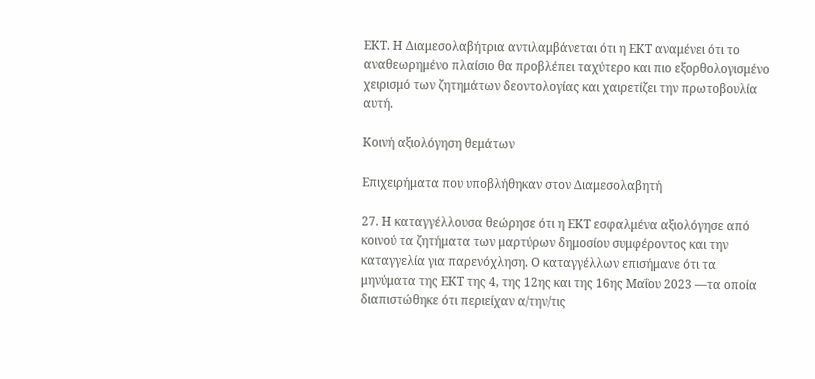ΕΚΤ. Η Διαμεσολαβήτρια αντιλαμβάνεται ότι η ΕΚΤ αναμένει ότι το αναθεωρημένο πλαίσιο θα προβλέπει ταχύτερο και πιο εξορθολογισμένο χειρισμό των ζητημάτων δεοντολογίας και χαιρετίζει την πρωτοβουλία αυτή.

Κοινή αξιολόγηση θεμάτων

Επιχειρήματα που υποβλήθηκαν στον Διαμεσολαβητή

27. Η καταγγέλλουσα θεώρησε ότι η ΕΚΤ εσφαλμένα αξιολόγησε από κοινού τα ζητήματα των μαρτύρων δημοσίου συμφέροντος και την καταγγελία για παρενόχληση. Ο καταγγέλλων επισήμανε ότι τα μηνύματα της ΕΚΤ της 4, της 12ης και της 16ης Μαΐου 2023 —τα οποία διαπιστώθηκε ότι περιείχαν α/την/τις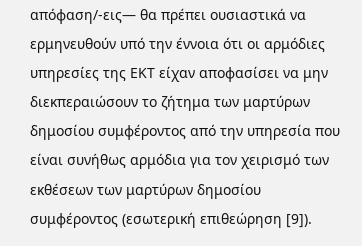απόφαση/-εις— θα πρέπει ουσιαστικά να ερμηνευθούν υπό την έννοια ότι οι αρμόδιες υπηρεσίες της ΕΚΤ είχαν αποφασίσει να μην διεκπεραιώσουν το ζήτημα των μαρτύρων δημοσίου συμφέροντος από την υπηρεσία που είναι συνήθως αρμόδια για τον χειρισμό των εκθέσεων των μαρτύρων δημοσίου συμφέροντος (εσωτερική επιθεώρηση [9]).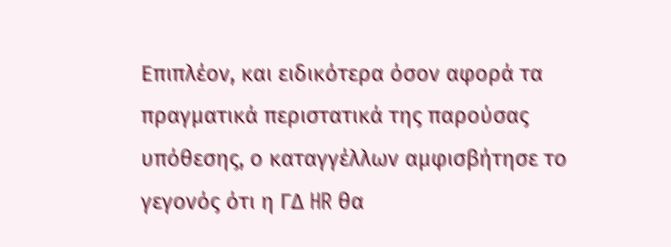Επιπλέον, και ειδικότερα όσον αφορά τα πραγματικά περιστατικά της παρούσας υπόθεσης, ο καταγγέλλων αμφισβήτησε το γεγονός ότι η ΓΔ HR θα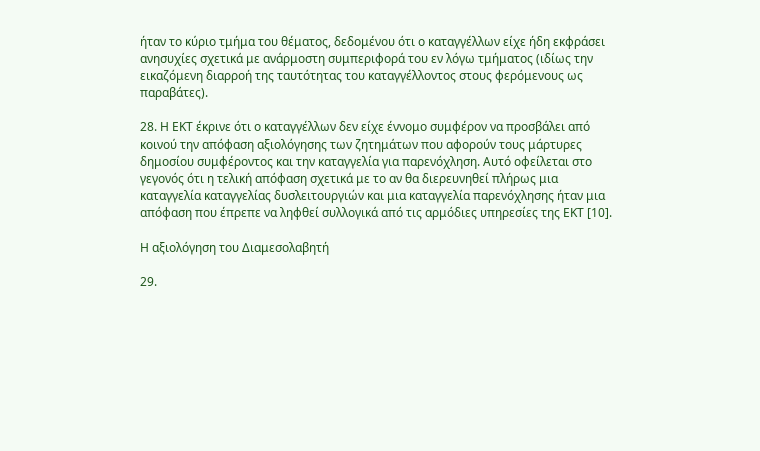ήταν το κύριο τμήμα του θέματος, δεδομένου ότι ο καταγγέλλων είχε ήδη εκφράσει ανησυχίες σχετικά με ανάρμοστη συμπεριφορά του εν λόγω τμήματος (ιδίως την εικαζόμενη διαρροή της ταυτότητας του καταγγέλλοντος στους φερόμενους ως παραβάτες).

28. Η ΕΚΤ έκρινε ότι ο καταγγέλλων δεν είχε έννομο συμφέρον να προσβάλει από κοινού την απόφαση αξιολόγησης των ζητημάτων που αφορούν τους μάρτυρες δημοσίου συμφέροντος και την καταγγελία για παρενόχληση. Αυτό οφείλεται στο γεγονός ότι η τελική απόφαση σχετικά με το αν θα διερευνηθεί πλήρως μια καταγγελία καταγγελίας δυσλειτουργιών και μια καταγγελία παρενόχλησης ήταν μια απόφαση που έπρεπε να ληφθεί συλλογικά από τις αρμόδιες υπηρεσίες της ΕΚΤ [10].

Η αξιολόγηση του Διαμεσολαβητή

29.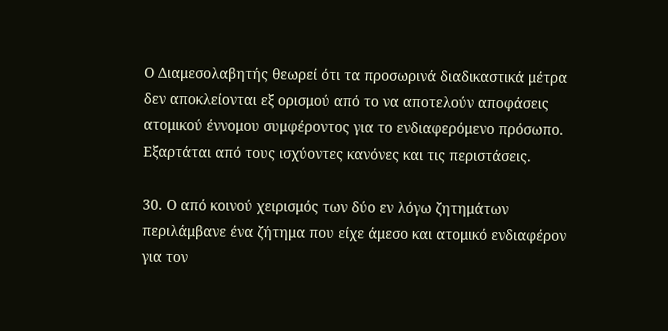Ο Διαμεσολαβητής θεωρεί ότι τα προσωρινά διαδικαστικά μέτρα δεν αποκλείονται εξ ορισμού από το να αποτελούν αποφάσεις ατομικού έννομου συμφέροντος για το ενδιαφερόμενο πρόσωπο. Εξαρτάται από τους ισχύοντες κανόνες και τις περιστάσεις.

30. Ο από κοινού χειρισμός των δύο εν λόγω ζητημάτων περιλάμβανε ένα ζήτημα που είχε άμεσο και ατομικό ενδιαφέρον για τον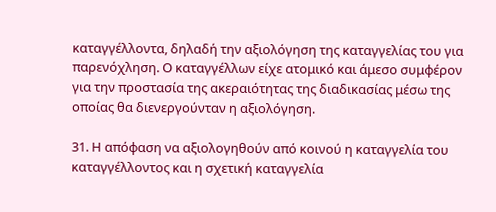καταγγέλλοντα, δηλαδή την αξιολόγηση της καταγγελίας του για παρενόχληση. Ο καταγγέλλων είχε ατομικό και άμεσο συμφέρον για την προστασία της ακεραιότητας της διαδικασίας μέσω της οποίας θα διενεργούνταν η αξιολόγηση.

31. Η απόφαση να αξιολογηθούν από κοινού η καταγγελία του καταγγέλλοντος και η σχετική καταγγελία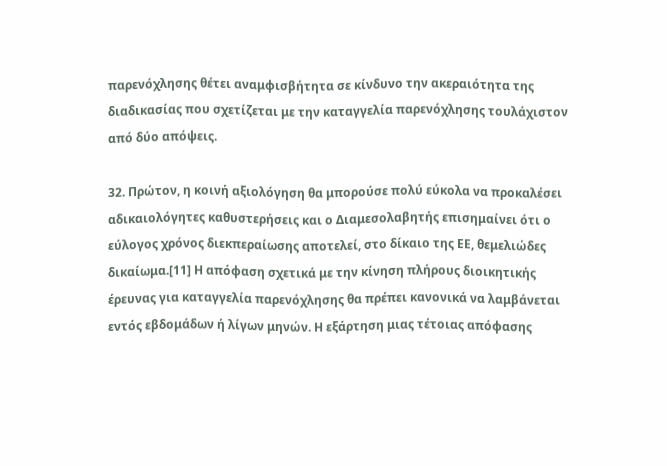παρενόχλησης θέτει αναμφισβήτητα σε κίνδυνο την ακεραιότητα της διαδικασίας που σχετίζεται με την καταγγελία παρενόχλησης τουλάχιστον από δύο απόψεις.

32. Πρώτον, η κοινή αξιολόγηση θα μπορούσε πολύ εύκολα να προκαλέσει αδικαιολόγητες καθυστερήσεις και ο Διαμεσολαβητής επισημαίνει ότι ο εύλογος χρόνος διεκπεραίωσης αποτελεί, στο δίκαιο της ΕΕ, θεμελιώδες δικαίωμα.[11] Η απόφαση σχετικά με την κίνηση πλήρους διοικητικής έρευνας για καταγγελία παρενόχλησης θα πρέπει κανονικά να λαμβάνεται εντός εβδομάδων ή λίγων μηνών. Η εξάρτηση μιας τέτοιας απόφασης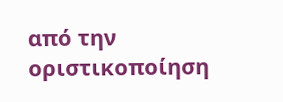από την οριστικοποίηση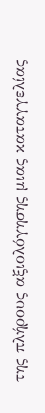της πλήρους αξιολόγησης μιας καταγγελίας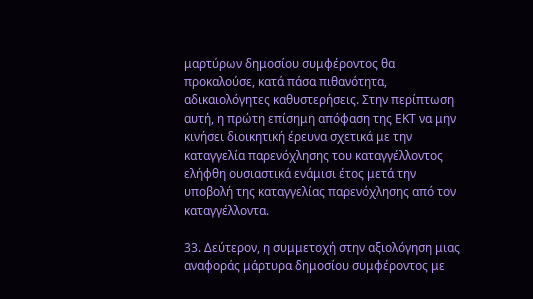μαρτύρων δημοσίου συμφέροντος θα προκαλούσε, κατά πάσα πιθανότητα, αδικαιολόγητες καθυστερήσεις. Στην περίπτωση αυτή, η πρώτη επίσημη απόφαση της ΕΚΤ να μην κινήσει διοικητική έρευνα σχετικά με την καταγγελία παρενόχλησης του καταγγέλλοντος ελήφθη ουσιαστικά ενάμισι έτος μετά την υποβολή της καταγγελίας παρενόχλησης από τον καταγγέλλοντα.

33. Δεύτερον, η συμμετοχή στην αξιολόγηση μιας αναφοράς μάρτυρα δημοσίου συμφέροντος με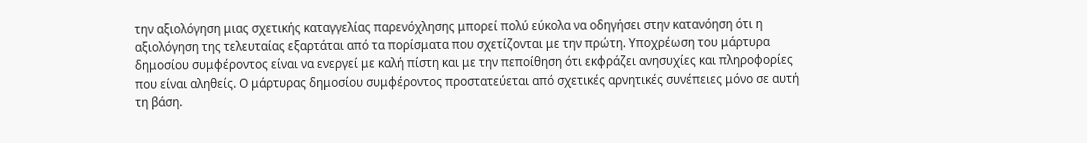την αξιολόγηση μιας σχετικής καταγγελίας παρενόχλησης μπορεί πολύ εύκολα να οδηγήσει στην κατανόηση ότι η αξιολόγηση της τελευταίας εξαρτάται από τα πορίσματα που σχετίζονται με την πρώτη. Υποχρέωση του μάρτυρα δημοσίου συμφέροντος είναι να ενεργεί με καλή πίστη και με την πεποίθηση ότι εκφράζει ανησυχίες και πληροφορίες που είναι αληθείς. Ο μάρτυρας δημοσίου συμφέροντος προστατεύεται από σχετικές αρνητικές συνέπειες μόνο σε αυτή τη βάση.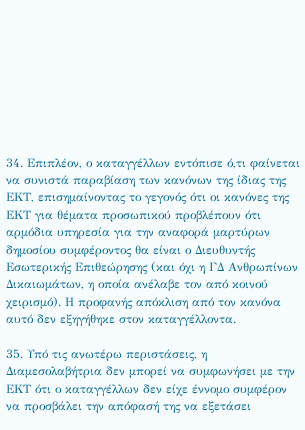34. Επιπλέον, ο καταγγέλλων εντόπισε ό,τι φαίνεται να συνιστά παραβίαση των κανόνων της ίδιας της ΕΚΤ, επισημαίνοντας το γεγονός ότι οι κανόνες της ΕΚΤ για θέματα προσωπικού προβλέπουν ότι αρμόδια υπηρεσία για την αναφορά μαρτύρων δημοσίου συμφέροντος θα είναι ο Διευθυντής Εσωτερικής Επιθεώρησης (και όχι η ΓΔ Ανθρωπίνων Δικαιωμάτων, η οποία ανέλαβε τον από κοινού χειρισμό). Η προφανής απόκλιση από τον κανόνα αυτό δεν εξηγήθηκε στον καταγγέλλοντα.

35. Υπό τις ανωτέρω περιστάσεις, η Διαμεσολαβήτρια δεν μπορεί να συμφωνήσει με την ΕΚΤ ότι ο καταγγέλλων δεν είχε έννομο συμφέρον να προσβάλει την απόφασή της να εξετάσει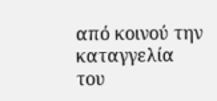από κοινού την καταγγελία του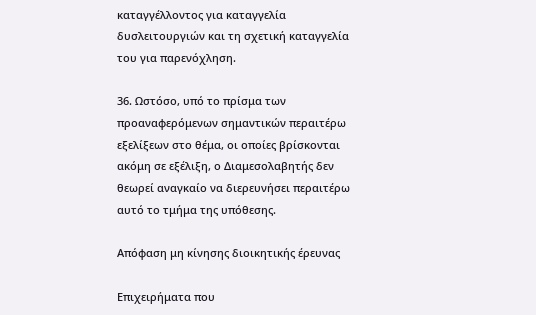καταγγέλλοντος για καταγγελία δυσλειτουργιών και τη σχετική καταγγελία του για παρενόχληση.

36. Ωστόσο, υπό το πρίσμα των προαναφερόμενων σημαντικών περαιτέρω εξελίξεων στο θέμα, οι οποίες βρίσκονται ακόμη σε εξέλιξη, ο Διαμεσολαβητής δεν θεωρεί αναγκαίο να διερευνήσει περαιτέρω αυτό το τμήμα της υπόθεσης.

Απόφαση μη κίνησης διοικητικής έρευνας

Επιχειρήματα που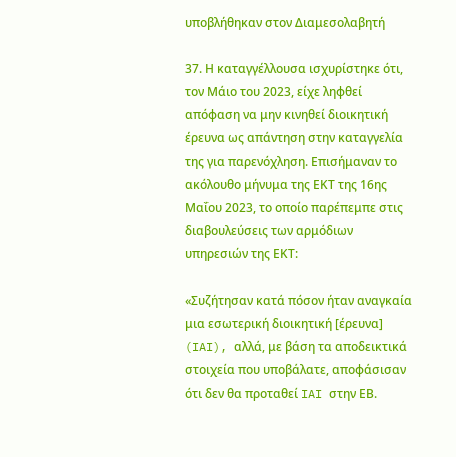υποβλήθηκαν στον Διαμεσολαβητή

37. Η καταγγέλλουσα ισχυρίστηκε ότι, τον Μάιο του 2023, είχε ληφθεί απόφαση να μην κινηθεί διοικητική έρευνα ως απάντηση στην καταγγελία της για παρενόχληση. Επισήμαναν το ακόλουθο μήνυμα της ΕΚΤ της 16ης Μαΐου 2023, το οποίο παρέπεμπε στις διαβουλεύσεις των αρμόδιων υπηρεσιών της ΕΚΤ:

«Συζήτησαν κατά πόσον ήταν αναγκαία μια εσωτερική διοικητική [έρευνα] (IAI), αλλά, με βάση τα αποδεικτικά στοιχεία που υποβάλατε, αποφάσισαν ότι δεν θα προταθεί IAI στην ΕΒ.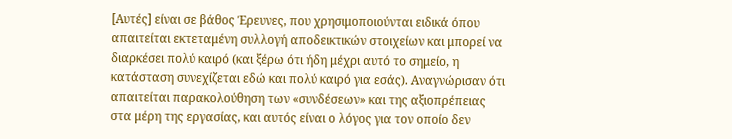[Αυτές] είναι σε βάθος Έρευνες, που χρησιμοποιούνται ειδικά όπου απαιτείται εκτεταμένη συλλογή αποδεικτικών στοιχείων και μπορεί να διαρκέσει πολύ καιρό (και ξέρω ότι ήδη μέχρι αυτό το σημείο, η κατάσταση συνεχίζεται εδώ και πολύ καιρό για εσάς). Αναγνώρισαν ότι απαιτείται παρακολούθηση των «συνδέσεων» και της αξιοπρέπειας στα μέρη της εργασίας, και αυτός είναι ο λόγος για τον οποίο δεν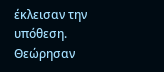έκλεισαν την υπόθεση. Θεώρησαν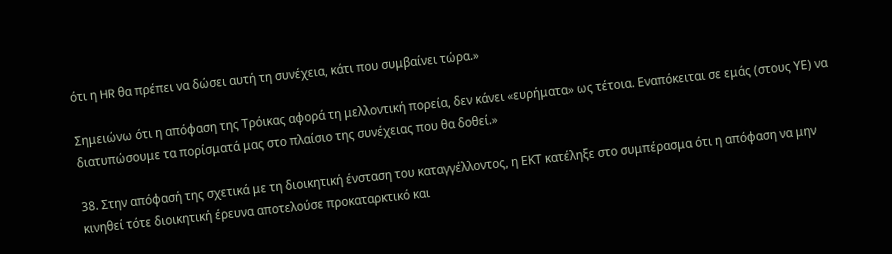ότι η HR θα πρέπει να δώσει αυτή τη συνέχεια, κάτι που συμβαίνει τώρα.»

Σημειώνω ότι η απόφαση της Τρόικας αφορά τη μελλοντική πορεία, δεν κάνει «ευρήματα» ως τέτοια. Εναπόκειται σε εμάς (στους ΥΕ) να διατυπώσουμε τα πορίσματά μας στο πλαίσιο της συνέχειας που θα δοθεί.»

38. Στην απόφασή της σχετικά με τη διοικητική ένσταση του καταγγέλλοντος, η ΕΚΤ κατέληξε στο συμπέρασμα ότι η απόφαση να μην κινηθεί τότε διοικητική έρευνα αποτελούσε προκαταρκτικό και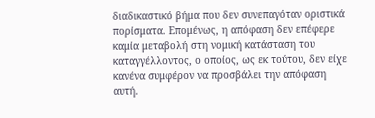διαδικαστικό βήμα που δεν συνεπαγόταν οριστικά πορίσματα. Επομένως, η απόφαση δεν επέφερε καμία μεταβολή στη νομική κατάσταση του καταγγέλλοντος, ο οποίος, ως εκ τούτου, δεν είχε κανένα συμφέρον να προσβάλει την απόφαση αυτή.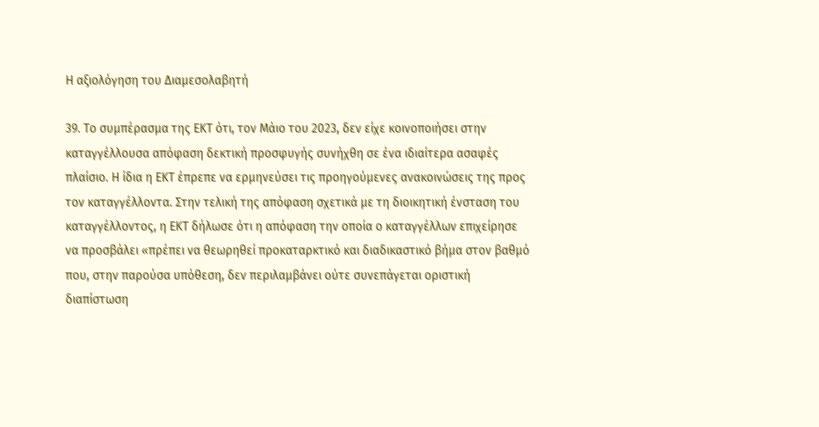Η αξιολόγηση του Διαμεσολαβητή

39. Το συμπέρασμα της ΕΚΤ ότι, τον Μάιο του 2023, δεν είχε κοινοποιήσει στην καταγγέλλουσα απόφαση δεκτική προσφυγής συνήχθη σε ένα ιδιαίτερα ασαφές πλαίσιο. Η ίδια η ΕΚΤ έπρεπε να ερμηνεύσει τις προηγούμενες ανακοινώσεις της προς τον καταγγέλλοντα. Στην τελική της απόφαση σχετικά με τη διοικητική ένσταση του καταγγέλλοντος, η ΕΚΤ δήλωσε ότι η απόφαση την οποία ο καταγγέλλων επιχείρησε να προσβάλει «πρέπει να θεωρηθεί προκαταρκτικό και διαδικαστικό βήμα στον βαθμό που, στην παρούσα υπόθεση, δεν περιλαμβάνει ούτε συνεπάγεται οριστική διαπίστωση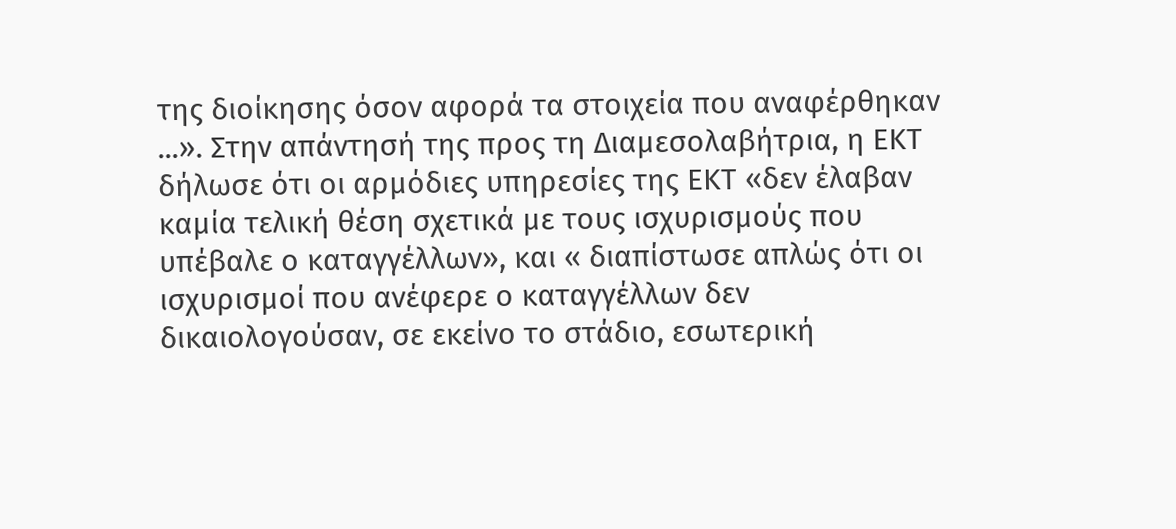της διοίκησης όσον αφορά τα στοιχεία που αναφέρθηκαν ...». Στην απάντησή της προς τη Διαμεσολαβήτρια, η ΕΚΤ δήλωσε ότι οι αρμόδιες υπηρεσίες της ΕΚΤ «δεν έλαβαν καμία τελική θέση σχετικά με τους ισχυρισμούς που υπέβαλε ο καταγγέλλων», και « διαπίστωσε απλώς ότι οι ισχυρισμοί που ανέφερε ο καταγγέλλων δεν δικαιολογούσαν, σε εκείνο το στάδιο, εσωτερική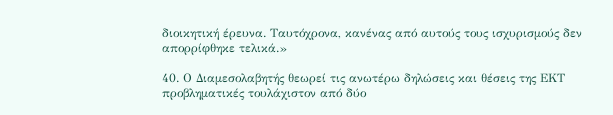διοικητική έρευνα. Ταυτόχρονα, κανένας από αυτούς τους ισχυρισμούς δεν απορρίφθηκε τελικά.»

40. Ο Διαμεσολαβητής θεωρεί τις ανωτέρω δηλώσεις και θέσεις της ΕΚΤ προβληματικές τουλάχιστον από δύο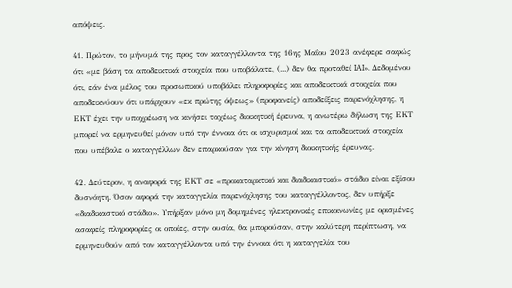απόψεις.

41. Πρώτον, το μήνυμά της προς τον καταγγέλλοντα της 16ης Μαΐου 2023 ανέφερε σαφώς ότι «με βάση τα αποδεικτικά στοιχεία που υποβάλατε, (...) δεν θα προταθεί IAI». Δεδομένου ότι, εάν ένα μέλος του προσωπικού υποβάλει πληροφορίες και αποδεικτικά στοιχεία που αποδεικνύουν ότι υπάρχουν «εκ πρώτης όψεως» (προφανείς) αποδείξεις παρενόχλησης, η ΕΚΤ έχει την υποχρέωση να κινήσει ταχέως διοικητική έρευνα, η ανωτέρω δήλωση της ΕΚΤ μπορεί να ερμηνευθεί μόνον υπό την έννοια ότι οι ισχυρισμοί και τα αποδεικτικά στοιχεία που υπέβαλε ο καταγγέλλων δεν επαρκούσαν για την κίνηση διοικητικής έρευνας.

42. Δεύτερον, η αναφορά της ΕΚΤ σε «προκαταρκτικό και διαδικαστικό» στάδιο είναι εξίσου δυσνόητη. Όσον αφορά την καταγγελία παρενόχλησης του καταγγέλλοντος, δεν υπήρξε «διαδικαστικό στάδιο». Υπήρξαν μόνο μη δομημένες ηλεκτρονικές επικοινωνίες με ορισμένες ασαφείς πληροφορίες οι οποίες, στην ουσία, θα μπορούσαν, στην καλύτερη περίπτωση, να ερμηνευθούν από τον καταγγέλλοντα υπό την έννοια ότι η καταγγελία του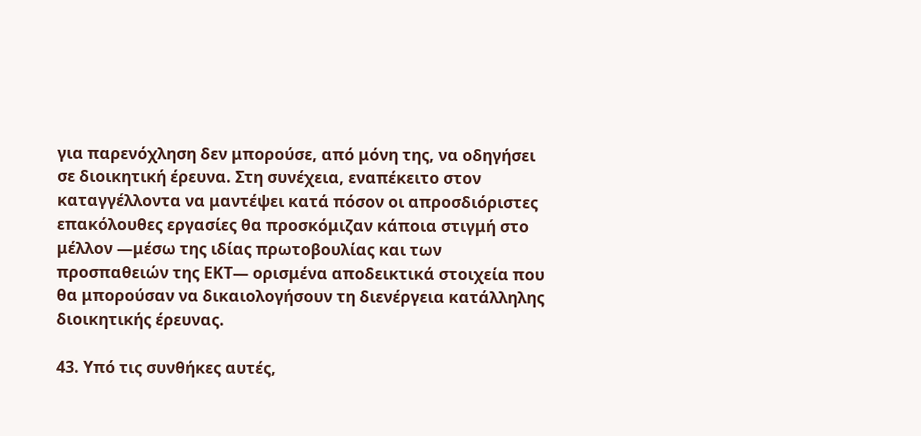για παρενόχληση δεν μπορούσε, από μόνη της, να οδηγήσει σε διοικητική έρευνα. Στη συνέχεια, εναπέκειτο στον καταγγέλλοντα να μαντέψει κατά πόσον οι απροσδιόριστες επακόλουθες εργασίες θα προσκόμιζαν κάποια στιγμή στο μέλλον —μέσω της ιδίας πρωτοβουλίας και των προσπαθειών της ΕΚΤ— ορισμένα αποδεικτικά στοιχεία που θα μπορούσαν να δικαιολογήσουν τη διενέργεια κατάλληλης διοικητικής έρευνας.

43. Υπό τις συνθήκες αυτές,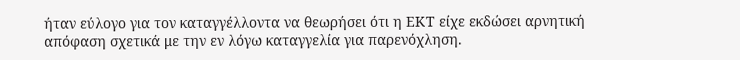ήταν εύλογο για τον καταγγέλλοντα να θεωρήσει ότι η ΕΚΤ είχε εκδώσει αρνητική απόφαση σχετικά με την εν λόγω καταγγελία για παρενόχληση.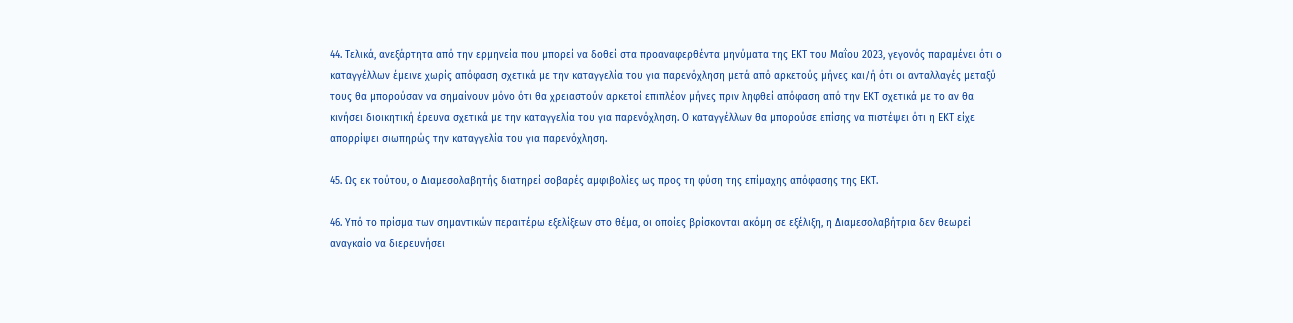44. Τελικά, ανεξάρτητα από την ερμηνεία που μπορεί να δοθεί στα προαναφερθέντα μηνύματα της ΕΚΤ του Μαΐου 2023, γεγονός παραμένει ότι ο καταγγέλλων έμεινε χωρίς απόφαση σχετικά με την καταγγελία του για παρενόχληση μετά από αρκετούς μήνες και/ή ότι οι ανταλλαγές μεταξύ τους θα μπορούσαν να σημαίνουν μόνο ότι θα χρειαστούν αρκετοί επιπλέον μήνες πριν ληφθεί απόφαση από την ΕΚΤ σχετικά με το αν θα κινήσει διοικητική έρευνα σχετικά με την καταγγελία του για παρενόχληση. Ο καταγγέλλων θα μπορούσε επίσης να πιστέψει ότι η ΕΚΤ είχε απορρίψει σιωπηρώς την καταγγελία του για παρενόχληση.

45. Ως εκ τούτου, ο Διαμεσολαβητής διατηρεί σοβαρές αμφιβολίες ως προς τη φύση της επίμαχης απόφασης της ΕΚΤ.

46. Υπό το πρίσμα των σημαντικών περαιτέρω εξελίξεων στο θέμα, οι οποίες βρίσκονται ακόμη σε εξέλιξη, η Διαμεσολαβήτρια δεν θεωρεί αναγκαίο να διερευνήσει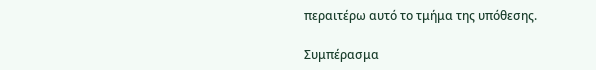περαιτέρω αυτό το τμήμα της υπόθεσης.

Συμπέρασμα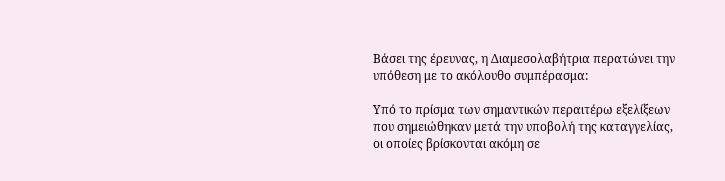Βάσει της έρευνας, η Διαμεσολαβήτρια περατώνει την υπόθεση με το ακόλουθο συμπέρασμα:

Υπό το πρίσμα των σημαντικών περαιτέρω εξελίξεων που σημειώθηκαν μετά την υποβολή της καταγγελίας, οι οποίες βρίσκονται ακόμη σε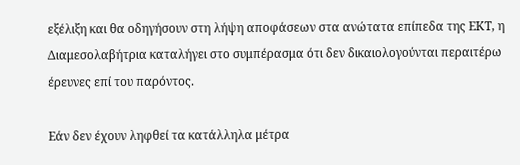εξέλιξη και θα οδηγήσουν στη λήψη αποφάσεων στα ανώτατα επίπεδα της ΕΚΤ, η Διαμεσολαβήτρια καταλήγει στο συμπέρασμα ότι δεν δικαιολογούνται περαιτέρω έρευνες επί του παρόντος.

Εάν δεν έχουν ληφθεί τα κατάλληλα μέτρα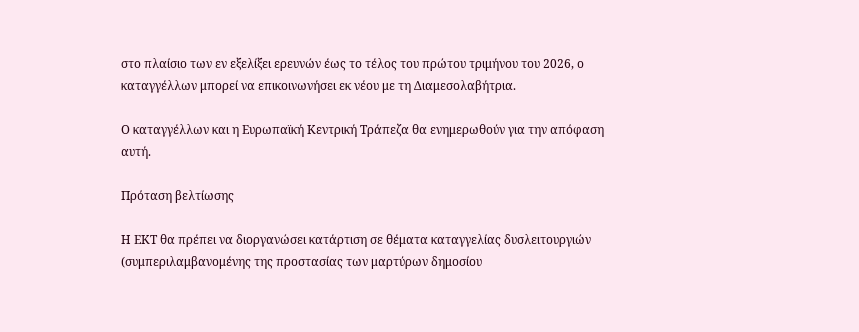στο πλαίσιο των εν εξελίξει ερευνών έως το τέλος του πρώτου τριμήνου του 2026, ο καταγγέλλων μπορεί να επικοινωνήσει εκ νέου με τη Διαμεσολαβήτρια.

Ο καταγγέλλων και η Ευρωπαϊκή Κεντρική Τράπεζα θα ενημερωθούν για την απόφαση αυτή.

Πρόταση βελτίωσης

Η ΕΚΤ θα πρέπει να διοργανώσει κατάρτιση σε θέματα καταγγελίας δυσλειτουργιών (συμπεριλαμβανομένης της προστασίας των μαρτύρων δημοσίου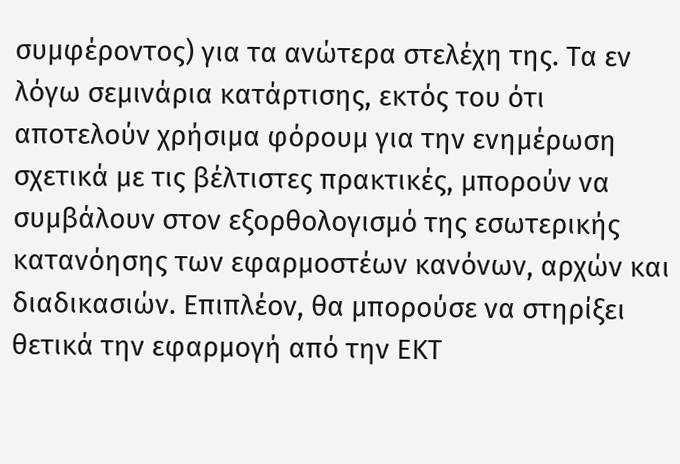συμφέροντος) για τα ανώτερα στελέχη της. Τα εν λόγω σεμινάρια κατάρτισης, εκτός του ότι αποτελούν χρήσιμα φόρουμ για την ενημέρωση σχετικά με τις βέλτιστες πρακτικές, μπορούν να συμβάλουν στον εξορθολογισμό της εσωτερικής κατανόησης των εφαρμοστέων κανόνων, αρχών και διαδικασιών. Επιπλέον, θα μπορούσε να στηρίξει θετικά την εφαρμογή από την ΕΚΤ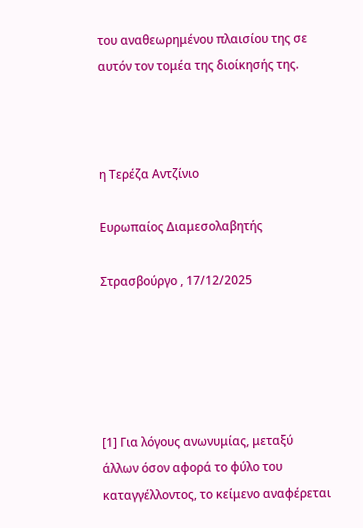του αναθεωρημένου πλαισίου της σε αυτόν τον τομέα της διοίκησής της.



η Τερέζα Αντζίνιο

Ευρωπαίος Διαμεσολαβητής

Στρασβούργο , 17/12/2025





[1] Για λόγους ανωνυμίας, μεταξύ άλλων όσον αφορά το φύλο του καταγγέλλοντος, το κείμενο αναφέρεται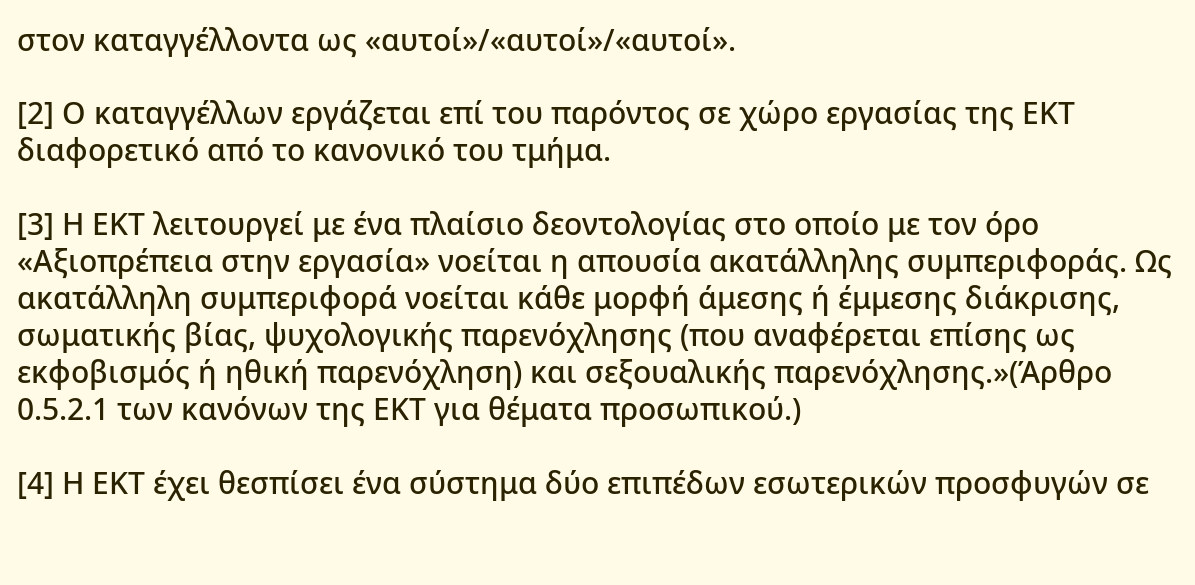στον καταγγέλλοντα ως «αυτοί»/«αυτοί»/«αυτοί».

[2] Ο καταγγέλλων εργάζεται επί του παρόντος σε χώρο εργασίας της ΕΚΤ διαφορετικό από το κανονικό του τμήμα.

[3] Η ΕΚΤ λειτουργεί με ένα πλαίσιο δεοντολογίας στο οποίο με τον όρο «Αξιοπρέπεια στην εργασία» νοείται η απουσία ακατάλληλης συμπεριφοράς. Ως ακατάλληλη συμπεριφορά νοείται κάθε μορφή άμεσης ή έμμεσης διάκρισης, σωματικής βίας, ψυχολογικής παρενόχλησης (που αναφέρεται επίσης ως εκφοβισμός ή ηθική παρενόχληση) και σεξουαλικής παρενόχλησης.»(Άρθρο 0.5.2.1 των κανόνων της ΕΚΤ για θέματα προσωπικού.)

[4] Η ΕΚΤ έχει θεσπίσει ένα σύστημα δύο επιπέδων εσωτερικών προσφυγών σε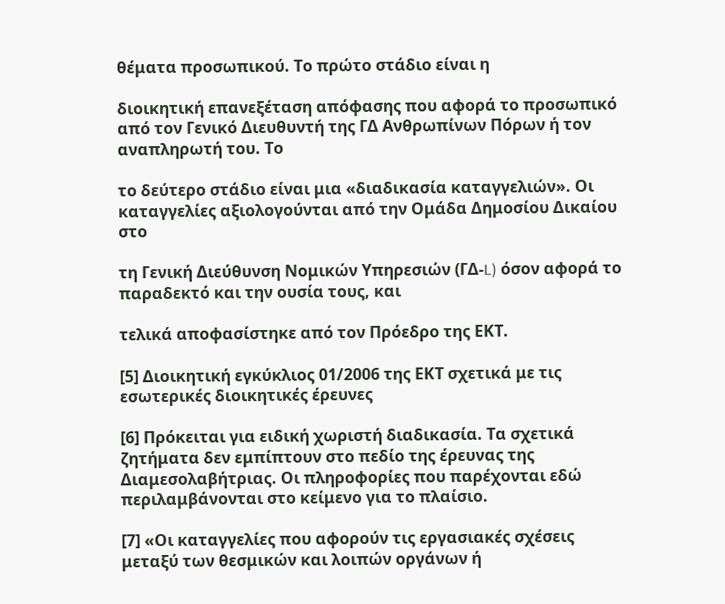θέματα προσωπικού. Το πρώτο στάδιο είναι η

διοικητική επανεξέταση απόφασης που αφορά το προσωπικό από τον Γενικό Διευθυντή της ΓΔ Ανθρωπίνων Πόρων ή τον αναπληρωτή του. Το

το δεύτερο στάδιο είναι μια «διαδικασία καταγγελιών». Οι καταγγελίες αξιολογούνται από την Ομάδα Δημοσίου Δικαίου στο

τη Γενική Διεύθυνση Νομικών Υπηρεσιών (ΓΔ-L) όσον αφορά το παραδεκτό και την ουσία τους, και

τελικά αποφασίστηκε από τον Πρόεδρο της ΕΚΤ.

[5] Διοικητική εγκύκλιος 01/2006 της ΕΚΤ σχετικά με τις εσωτερικές διοικητικές έρευνες

[6] Πρόκειται για ειδική χωριστή διαδικασία. Τα σχετικά ζητήματα δεν εμπίπτουν στο πεδίο της έρευνας της Διαμεσολαβήτριας. Οι πληροφορίες που παρέχονται εδώ περιλαμβάνονται στο κείμενο για το πλαίσιο.

[7] «Οι καταγγελίες που αφορούν τις εργασιακές σχέσεις μεταξύ των θεσμικών και λοιπών οργάνων ή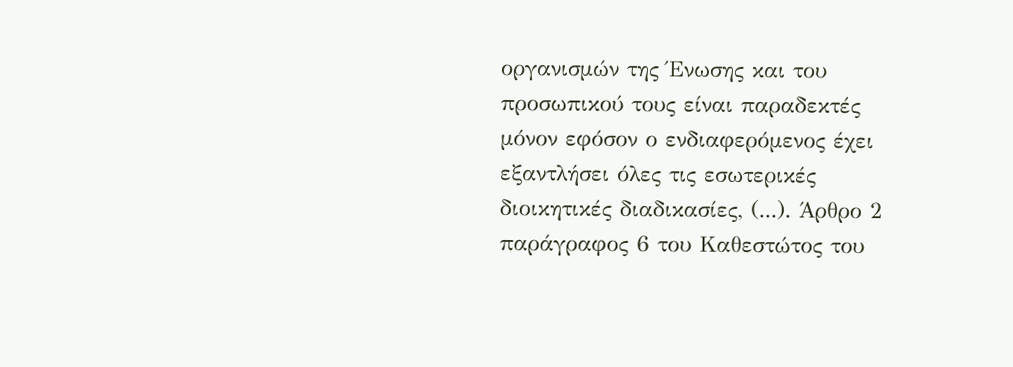οργανισμών της Ένωσης και του προσωπικού τους είναι παραδεκτές μόνον εφόσον ο ενδιαφερόμενος έχει εξαντλήσει όλες τις εσωτερικές διοικητικές διαδικασίες, (...). Άρθρο 2 παράγραφος 6 του Καθεστώτος του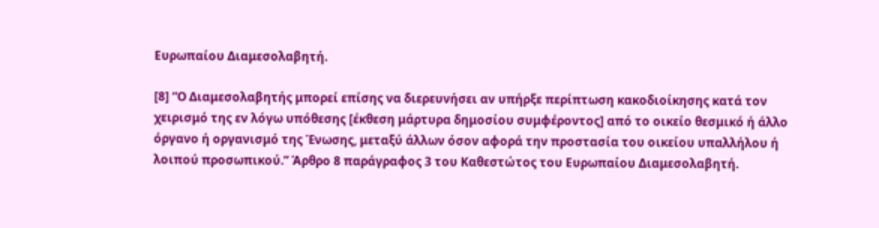Ευρωπαίου Διαμεσολαβητή.

[8] “Ο Διαμεσολαβητής μπορεί επίσης να διερευνήσει αν υπήρξε περίπτωση κακοδιοίκησης κατά τον χειρισμό της εν λόγω υπόθεσης [έκθεση μάρτυρα δημοσίου συμφέροντος] από το οικείο θεσμικό ή άλλο όργανο ή οργανισμό της Ένωσης, μεταξύ άλλων όσον αφορά την προστασία του οικείου υπαλλήλου ή λοιπού προσωπικού.” Άρθρο 8 παράγραφος 3 του Καθεστώτος του Ευρωπαίου Διαμεσολαβητή.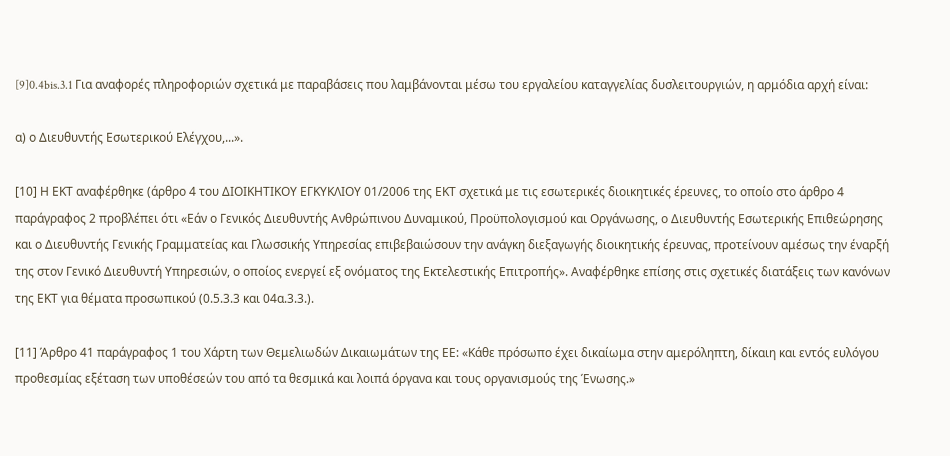[9]0.4bis.3.1 Για αναφορές πληροφοριών σχετικά με παραβάσεις που λαμβάνονται μέσω του εργαλείου καταγγελίας δυσλειτουργιών, η αρμόδια αρχή είναι:

α) ο Διευθυντής Εσωτερικού Ελέγχου,...».

[10] Η ΕΚΤ αναφέρθηκε (άρθρο 4 του ΔΙΟΙΚΗΤΙΚΟΥ ΕΓΚΥΚΛΙΟΥ 01/2006 της ΕΚΤ σχετικά με τις εσωτερικές διοικητικές έρευνες, το οποίο στο άρθρο 4 παράγραφος 2 προβλέπει ότι «Εάν ο Γενικός Διευθυντής Ανθρώπινου Δυναμικού, Προϋπολογισμού και Οργάνωσης, ο Διευθυντής Εσωτερικής Επιθεώρησης και ο Διευθυντής Γενικής Γραμματείας και Γλωσσικής Υπηρεσίας επιβεβαιώσουν την ανάγκη διεξαγωγής διοικητικής έρευνας, προτείνουν αμέσως την έναρξή της στον Γενικό Διευθυντή Υπηρεσιών, ο οποίος ενεργεί εξ ονόματος της Εκτελεστικής Επιτροπής». Αναφέρθηκε επίσης στις σχετικές διατάξεις των κανόνων της ΕΚΤ για θέματα προσωπικού (0.5.3.3 και 04α.3.3.).

[11] Άρθρο 41 παράγραφος 1 του Χάρτη των Θεμελιωδών Δικαιωμάτων της ΕΕ: «Κάθε πρόσωπο έχει δικαίωμα στην αμερόληπτη, δίκαιη και εντός ευλόγου προθεσμίας εξέταση των υποθέσεών του από τα θεσμικά και λοιπά όργανα και τους οργανισμούς της Ένωσης.»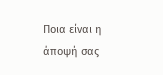Ποια είναι η άποψή σας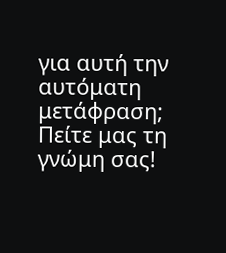για αυτή την αυτόματη μετάφραση; Πείτε μας τη γνώμη σας!